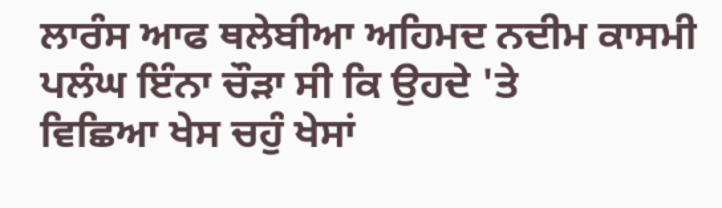ਲਾਰੰਸ ਆਫ ਥਲੇਬੀਆ ਅਹਿਮਦ ਨਦੀਮ ਕਾਸਮੀ
ਪਲੰਘ ਇੰਨਾ ਚੌੜਾ ਸੀ ਕਿ ਉਹਦੇ 'ਤੇ
ਵਿਛਿਆ ਖੇਸ ਚਹੁੰ ਖੇਸਾਂ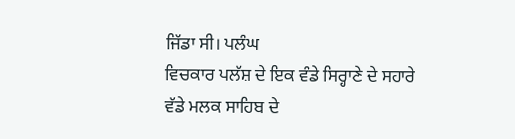ਜਿੱਡਾ ਸੀ। ਪਲੰਘ
ਵਿਚਕਾਰ ਪਲੱਸ਼ ਦੇ ਇਕ ਵੰਡੇ ਸਿਰ੍ਹਾਣੇ ਦੇ ਸਹਾਰੇ
ਵੱਡੇ ਮਲਕ ਸਾਹਿਬ ਦੇ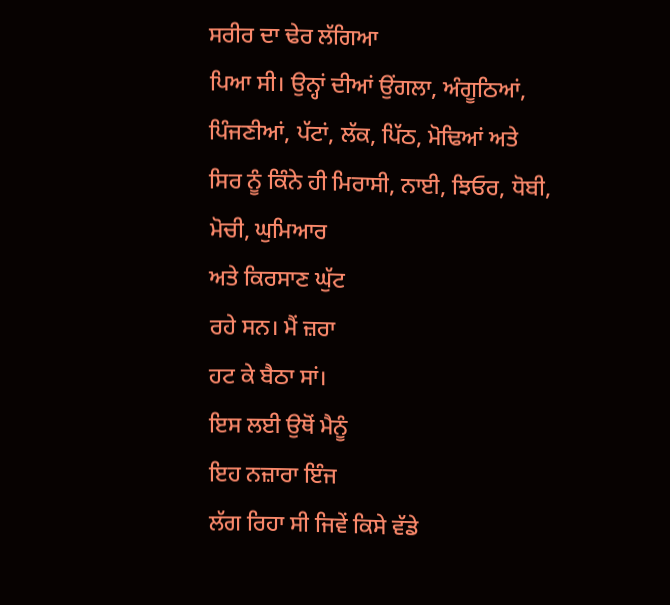ਸਰੀਰ ਦਾ ਢੇਰ ਲੱਗਿਆ
ਪਿਆ ਸੀ। ਉਨ੍ਹਾਂ ਦੀਆਂ ਉਂਗਲਾ, ਅੰਗੂਠਿਆਂ,
ਪਿੰਜਣੀਆਂ, ਪੱਟਾਂ, ਲੱਕ, ਪਿੱਠ, ਮੋਢਿਆਂ ਅਤੇ
ਸਿਰ ਨੂੰ ਕਿੰਨੇ ਹੀ ਮਿਰਾਸੀ, ਨਾਈ, ਝਿਓਰ, ਧੋਬੀ,
ਮੋਚੀ, ਘੁਮਿਆਰ
ਅਤੇ ਕਿਰਸਾਣ ਘੁੱਟ
ਰਹੇ ਸਨ। ਮੈਂ ਜ਼ਰਾ
ਹਟ ਕੇ ਬੈਠਾ ਸਾਂ।
ਇਸ ਲਈ ਉਥੋਂ ਮੈਨੂੰ
ਇਹ ਨਜ਼ਾਰਾ ਇੰਜ
ਲੱਗ ਰਿਹਾ ਸੀ ਜਿਵੇਂ ਕਿਸੇ ਵੱਡੇ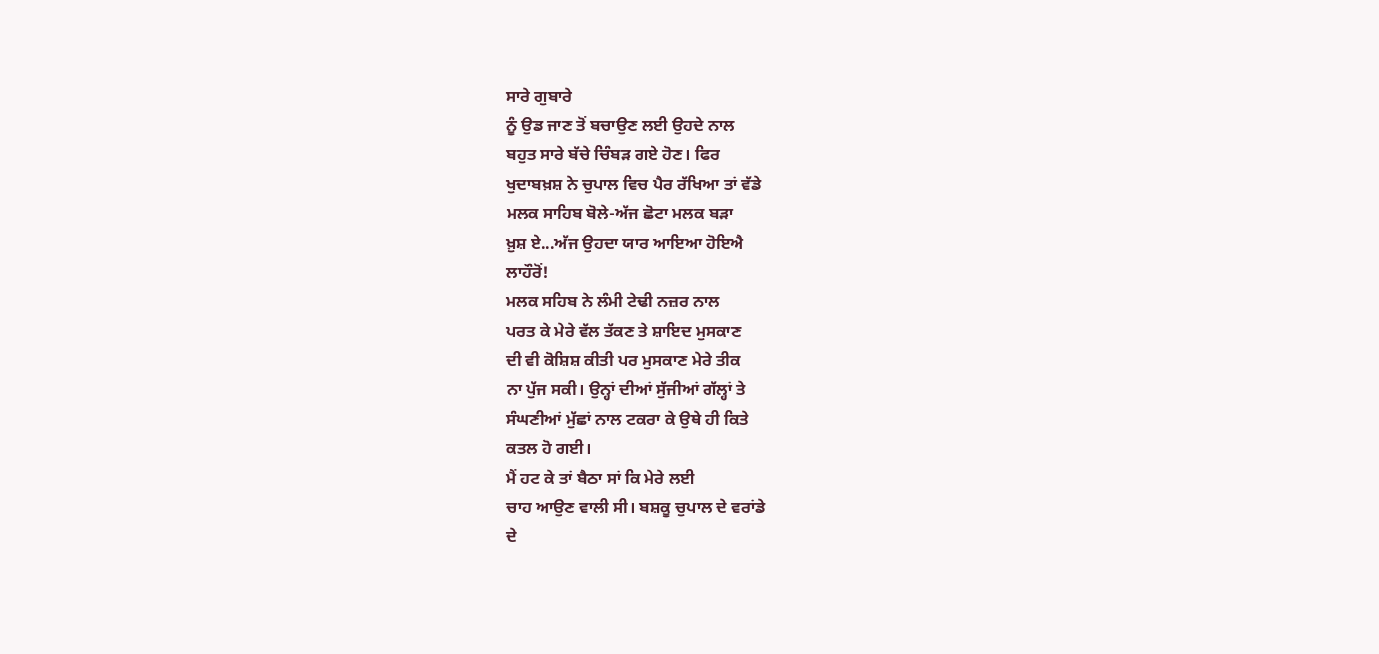ਸਾਰੇ ਗੁਬਾਰੇ
ਨੂੰ ਉਡ ਜਾਣ ਤੋਂ ਬਚਾਉਣ ਲਈ ਉਹਦੇ ਨਾਲ
ਬਹੁਤ ਸਾਰੇ ਬੱਚੇ ਚਿੰਬੜ ਗਏ ਹੋਣ। ਫਿਰ
ਖੁਦਾਬਖ਼ਸ਼ ਨੇ ਚੁਪਾਲ ਵਿਚ ਪੈਰ ਰੱਖਿਆ ਤਾਂ ਵੱਡੇ
ਮਲਕ ਸਾਹਿਬ ਬੋਲੇ-ਅੱਜ ਛੋਟਾ ਮਲਕ ਬੜਾ
ਖ਼ੁਸ਼ ਏ...ਅੱਜ ਉਹਦਾ ਯਾਰ ਆਇਆ ਹੋਇਐ
ਲਾਹੌਰੋਂ!
ਮਲਕ ਸਹਿਬ ਨੇ ਲੰਮੀ ਟੇਢੀ ਨਜ਼ਰ ਨਾਲ
ਪਰਤ ਕੇ ਮੇਰੇ ਵੱਲ ਤੱਕਣ ਤੇ ਸ਼ਾਇਦ ਮੁਸਕਾਣ
ਦੀ ਵੀ ਕੋਸ਼ਿਸ਼ ਕੀਤੀ ਪਰ ਮੁਸਕਾਣ ਮੇਰੇ ਤੀਕ
ਨਾ ਪੁੱਜ ਸਕੀ। ਉਨ੍ਹਾਂ ਦੀਆਂ ਸੁੱਜੀਆਂ ਗੱਲ੍ਹਾਂ ਤੇ
ਸੰਘਣੀਆਂ ਮੁੱਛਾਂ ਨਾਲ ਟਕਰਾ ਕੇ ਉਥੇ ਹੀ ਕਿਤੇ
ਕਤਲ ਹੋ ਗਈ।
ਮੈਂ ਹਟ ਕੇ ਤਾਂ ਬੈਠਾ ਸਾਂ ਕਿ ਮੇਰੇ ਲਈ
ਚਾਹ ਆਉਣ ਵਾਲੀ ਸੀ। ਬਸ਼ਕੂ ਚੁਪਾਲ ਦੇ ਵਰਾਂਡੇ
ਦੇ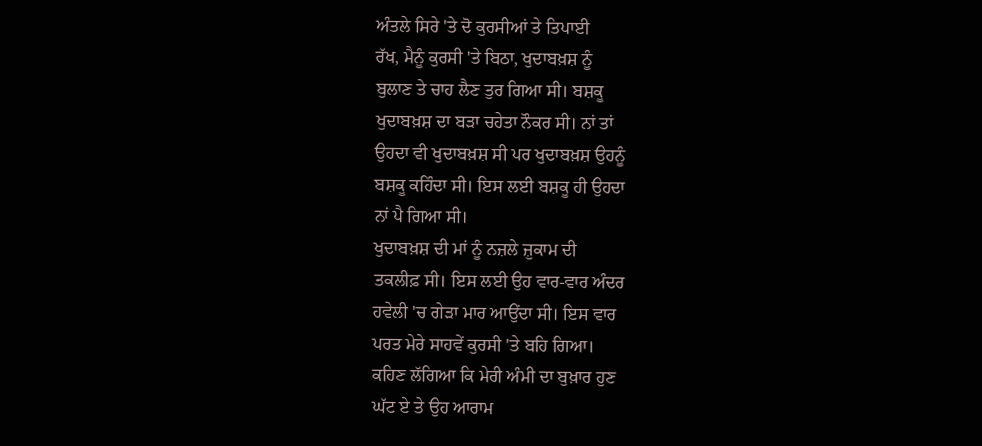ਅੰਤਲੇ ਸਿਰੇ 'ਤੇ ਦੋ ਕੁਰਸੀਆਂ ਤੇ ਤਿਪਾਈ
ਰੱਖ, ਮੈਨੂੰ ਕੁਰਸੀ 'ਤੇ ਬਿਠਾ, ਖੁਦਾਬਖ਼ਸ਼ ਨੂੰ
ਬੁਲਾਣ ਤੇ ਚਾਹ ਲੈਣ ਤੁਰ ਗਿਆ ਸੀ। ਬਸ਼ਕੂ
ਖੁਦਾਬਖ਼ਸ਼ ਦਾ ਬੜਾ ਚਹੇਤਾ ਨੌਕਰ ਸੀ। ਨਾਂ ਤਾਂ
ਉਹਦਾ ਵੀ ਖੁਦਾਬਖ਼ਸ਼ ਸੀ ਪਰ ਖੁਦਾਬਖ਼ਸ਼ ਉਹਨੂੰ
ਬਸ਼ਕੂ ਕਹਿੰਦਾ ਸੀ। ਇਸ ਲਈ ਬਸ਼ਕੂ ਹੀ ਉਹਦਾ
ਨਾਂ ਪੈ ਗਿਆ ਸੀ।
ਖੁਦਾਬਖ਼ਸ਼ ਦੀ ਮਾਂ ਨੂੰ ਨਜ਼ਲੇ ਜ਼ੁਕਾਮ ਦੀ
ਤਕਲੀਫ਼ ਸੀ। ਇਸ ਲਈ ਉਹ ਵਾਰ-ਵਾਰ ਅੰਦਰ
ਹਵੇਲੀ 'ਚ ਗੇੜਾ ਮਾਰ ਆਉਂਦਾ ਸੀ। ਇਸ ਵਾਰ
ਪਰਤ ਮੇਰੇ ਸਾਹਵੇਂ ਕੁਰਸੀ 'ਤੇ ਬਹਿ ਗਿਆ।
ਕਹਿਣ ਲੱਗਿਆ ਕਿ ਮੇਰੀ ਅੰਮੀ ਦਾ ਬੁਖ਼ਾਰ ਹੁਣ
ਘੱਟ ਏ ਤੇ ਉਹ ਆਰਾਮ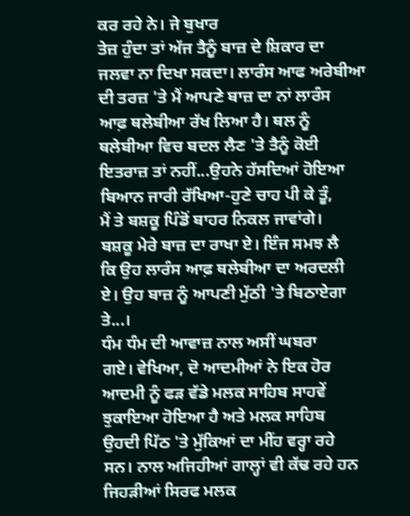ਕਰ ਰਹੇ ਨੇ। ਜੇ ਬੁਖਾਰ
ਤੇਜ਼ ਹੁੰਦਾ ਤਾਂ ਅੱਜ ਤੈਨੂੰ ਬਾਜ਼ ਦੇ ਸ਼ਿਕਾਰ ਦਾ
ਜਲਵਾ ਨਾ ਦਿਖਾ ਸਕਦਾ। ਲਾਰੰਸ ਆਫ ਅਰੇਬੀਆ
ਦੀ ਤਰਜ਼ 'ਤੇ ਮੈਂ ਆਪਣੇ ਬਾਜ਼ ਦਾ ਨਾਂ ਲਾਰੰਸ
ਆਫ਼ ਥਲੇਬੀਆ ਰੱਖ ਲਿਆ ਹੈ। ਥਲ ਨੂੰ
ਥਲੇਬੀਆ ਵਿਚ ਬਦਲ ਲੈਣ 'ਤੇ ਤੈਨੂੰ ਕੋਈ
ਇਤਰਾਜ਼ ਤਾਂ ਨਹੀਂ...ਉਹਨੇ ਹੱਸਦਿਆਂ ਹੋਇਆ
ਬਿਆਨ ਜਾਰੀ ਰੱਖਿਆ-ਹੁਣੇ ਚਾਹ ਪੀ ਕੇ ਤੂੰ,
ਮੈਂ ਤੇ ਬਸ਼ਕੂ ਪਿੰਡੋਂ ਬਾਹਰ ਨਿਕਲ ਜਾਵਾਂਗੇ।
ਬਸ਼ਕੂ ਮੇਰੇ ਬਾਜ਼ ਦਾ ਰਾਖਾ ਏ। ਇੰਜ ਸਮਝ ਲੈ
ਕਿ ਉਹ ਲਾਰੰਸ ਆਫ਼ ਥਲੇਬੀਆ ਦਾ ਅਰਦਲੀ
ਏ। ਉਹ ਬਾਜ਼ ਨੂੰ ਆਪਣੀ ਮੁੱਠੀ 'ਤੇ ਬਿਠਾਏਗਾ
ਤੇ...।
ਧੰਮ ਧੰਮ ਦੀ ਆਵਾਜ਼ ਨਾਲ ਅਸੀਂ ਘਬਰਾ
ਗਏ। ਵੇਖਿਆ, ਦੋ ਆਦਮੀਆਂ ਨੇ ਇਕ ਹੋਰ
ਆਦਮੀ ਨੂੰ ਫੜ ਵੱਡੇ ਮਲਕ ਸਾਹਿਬ ਸਾਹਵੇਂ
ਝੁਕਾਇਆ ਹੋਇਆ ਹੈ ਅਤੇ ਮਲਕ ਸਾਹਿਬ
ਉਹਦੀ ਪਿੱਠ 'ਤੇ ਮੁੱਕਿਆਂ ਦਾ ਮੀਂਹ ਵਰ੍ਹਾ ਰਹੇ
ਸਨ। ਨਾਲ ਅਜਿਹੀਆਂ ਗਾਲ੍ਹਾਂ ਵੀ ਕੱਢ ਰਹੇ ਹਨ
ਜਿਹੜੀਆਂ ਸਿਰਫ ਮਲਕ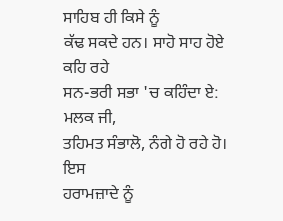ਸਾਹਿਬ ਹੀ ਕਿਸੇ ਨੂੰ
ਕੱਢ ਸਕਦੇ ਹਨ। ਸਾਹੋ ਸਾਹ ਹੋਏ ਕਹਿ ਰਹੇ
ਸਨ-ਭਰੀ ਸਭਾ 'ਚ ਕਹਿੰਦਾ ਏ: ਮਲਕ ਜੀ,
ਤਹਿਮਤ ਸੰਭਾਲੋ, ਨੰਗੇ ਹੋ ਰਹੇ ਹੋ। ਇਸ
ਹਰਾਮਜ਼ਾਦੇ ਨੂੰ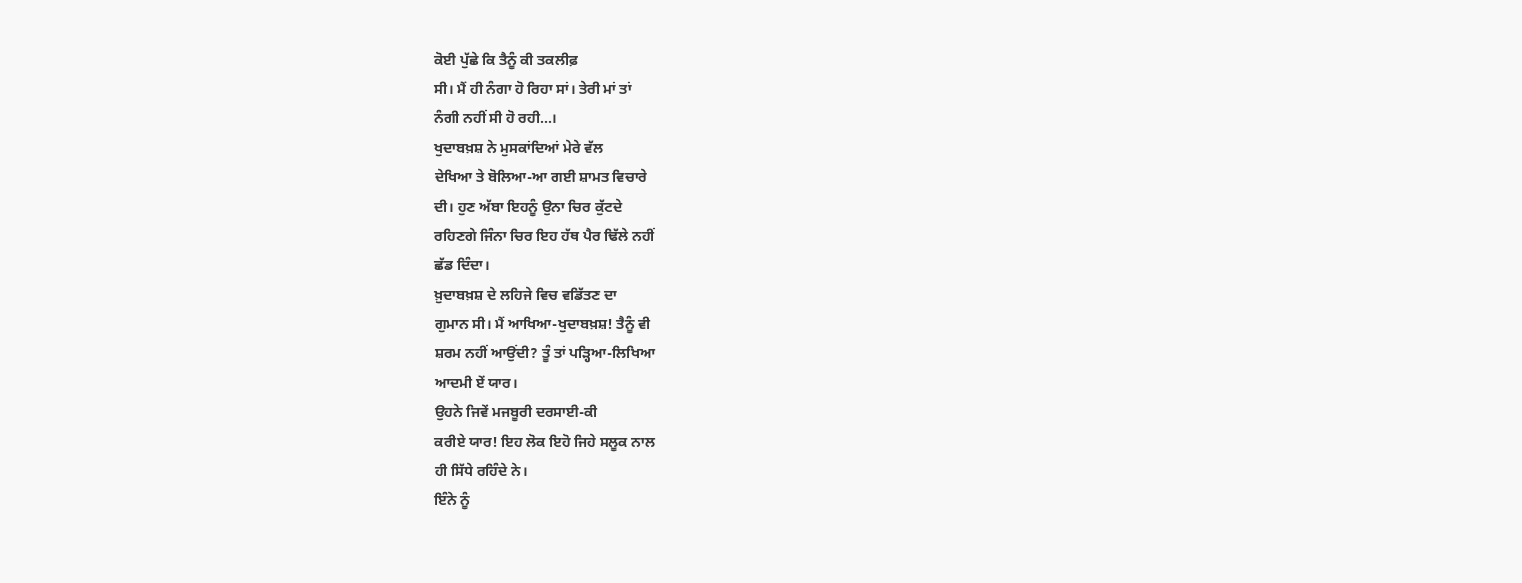ਕੋਈ ਪੁੱਛੇ ਕਿ ਤੈਨੂੰ ਕੀ ਤਕਲੀਫ਼
ਸੀ। ਮੈਂ ਹੀ ਨੰਗਾ ਹੋ ਰਿਹਾ ਸਾਂ। ਤੇਰੀ ਮਾਂ ਤਾਂ
ਨੰਗੀ ਨਹੀਂ ਸੀ ਹੋ ਰਹੀ...।
ਖੁਦਾਬਖ਼ਸ਼ ਨੇ ਮੁਸਕਾਂਦਿਆਂ ਮੇਰੇ ਵੱਲ
ਦੇਖਿਆ ਤੇ ਬੋਲਿਆ-ਆ ਗਈ ਸ਼ਾਮਤ ਵਿਚਾਰੇ
ਦੀ। ਹੁਣ ਅੱਬਾ ਇਹਨੂੰ ਉਨਾ ਚਿਰ ਕੁੱਟਦੇ
ਰਹਿਣਗੇ ਜਿੰਨਾ ਚਿਰ ਇਹ ਹੱਥ ਪੈਰ ਢਿੱਲੇ ਨਹੀਂ
ਛੱਡ ਦਿੰਦਾ।
ਖ਼ੁਦਾਬਖ਼ਸ਼ ਦੇ ਲਹਿਜੇ ਵਿਚ ਵਡਿੱਤਣ ਦਾ
ਗੁਮਾਨ ਸੀ। ਮੈਂ ਆਖਿਆ-ਖੁਦਾਬਖ਼ਸ਼! ਤੈਨੂੰ ਵੀ
ਸ਼ਰਮ ਨਹੀਂ ਆਉਂਦੀ? ਤੂੰ ਤਾਂ ਪੜ੍ਹਿਆ-ਲਿਖਿਆ
ਆਦਮੀ ਏਂ ਯਾਰ।
ਉਹਨੇ ਜਿਵੇਂ ਮਜਬੂਰੀ ਦਰਸਾਈ-ਕੀ
ਕਰੀਏ ਯਾਰ! ਇਹ ਲੋਕ ਇਹੋ ਜਿਹੇ ਸਲੂਕ ਨਾਲ
ਹੀ ਸਿੱਧੇ ਰਹਿੰਦੇ ਨੇ।
ਇੰਨੇ ਨੂੰ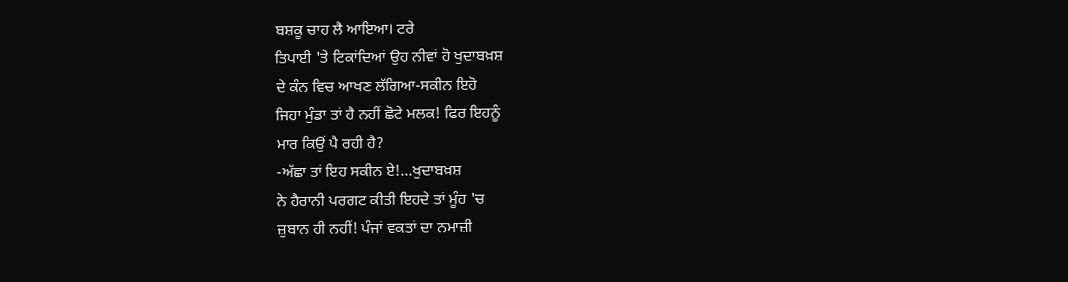ਬਸ਼ਕੂ ਚਾਹ ਲੈ ਆਇਆ। ਟਰੇ
ਤਿਪਾਈ 'ਤੇ ਟਿਕਾਂਦਿਆਂ ਉਹ ਨੀਵਾਂ ਹੋ ਖੁਦਾਬਖ਼ਸ਼
ਦੇ ਕੰਨ ਵਿਚ ਆਖਣ ਲੱਗਿਆ-ਸਕੀਨ ਇਹੋ
ਜਿਹਾ ਮੁੰਡਾ ਤਾਂ ਹੈ ਨਹੀਂ ਛੋਟੇ ਮਲਕ! ਫਿਰ ਇਹਨੂੰ
ਮਾਰ ਕਿਉਂ ਪੈ ਰਹੀ ਹੈ?
-ਅੱਛਾ ਤਾਂ ਇਹ ਸਕੀਨ ਏ!...ਖੁਦਾਬਖ਼ਸ਼
ਨੇ ਹੈਰਾਨੀ ਪਰਗਟ ਕੀਤੀ ਇਹਦੇ ਤਾਂ ਮੂੰਹ 'ਚ
ਜ਼ੁਬਾਨ ਹੀ ਨਹੀਂ! ਪੰਜਾਂ ਵਕਤਾਂ ਦਾ ਨਮਾਜ਼ੀ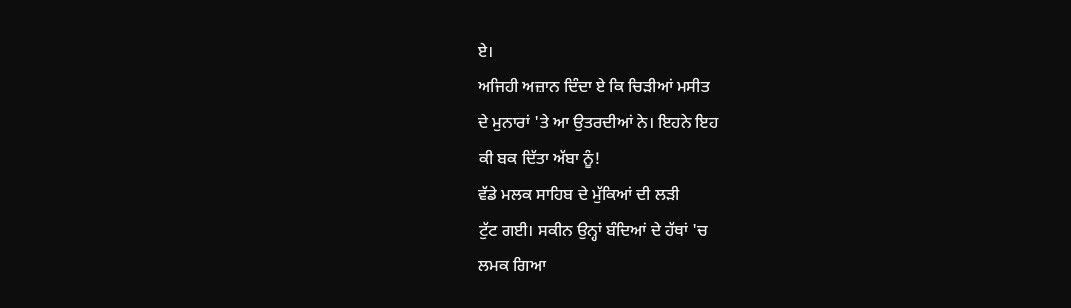ਏ।
ਅਜਿਹੀ ਅਜ਼ਾਨ ਦਿੰਦਾ ਏ ਕਿ ਚਿੜੀਆਂ ਮਸੀਤ
ਦੇ ਮੁਨਾਰਾਂ 'ਤੇ ਆ ਉਤਰਦੀਆਂ ਨੇ। ਇਹਨੇ ਇਹ
ਕੀ ਬਕ ਦਿੱਤਾ ਅੱਬਾ ਨੂੰ!
ਵੱਡੇ ਮਲਕ ਸਾਹਿਬ ਦੇ ਮੁੱਕਿਆਂ ਦੀ ਲੜੀ
ਟੁੱਟ ਗਈ। ਸਕੀਨ ਉਨ੍ਹਾਂ ਬੰਦਿਆਂ ਦੇ ਹੱਥਾਂ 'ਚ
ਲਮਕ ਗਿਆ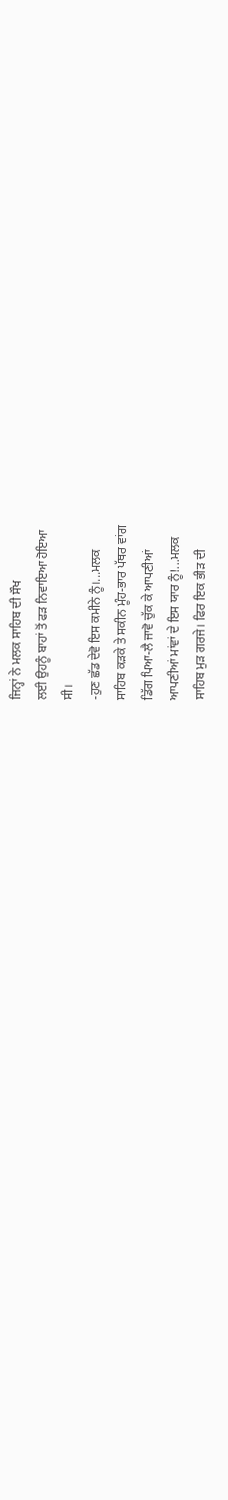ਜਿਨ੍ਹਾਂ ਨੇ ਮਲਕ ਸਾਹਿਬ ਦੀ ਸੌਖ
ਲਈ ਉਹਨੂੰ ਬਾਹਾਂ ਤੋਂ ਫੜ ਨਿਵਾਇਆ ਹੋਇਆ
ਸੀ।
-ਹੁਣ ਛੱਡ ਦੇਵੋ ਇਸ ਕਮੀਨੇ ਨੂੰ।...ਮਲਕ
ਸਾਹਿਬ ਕੜਕੇ ਤੇ ਸਕੀਨ ਮੂੰਹ-ਭਾਰ ਪੱਥਰ ਵਾਂਗ
ਡਿੱਗ ਪਿਆ-ਲੈ ਜਾਵੋ ਚੁੱਕ ਕੇ ਆਪਣੀਆਂ
ਆਪਣੀਆਂ ਮਾਂਵਾਂ ਦੇ ਇਸ ਯਾਰ ਨੂੰ!...ਮਲਕ
ਸਾਹਿਬ ਮੁੜ ਗਰਜੇ। ਫਿਰ ਇਕ ਭੀੜ ਦੀ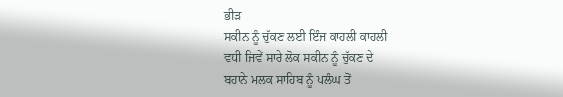ਭੀੜ
ਸਕੀਨ ਨੂੰ ਚੁੱਕਣ ਲਈ ਇੰਜ ਕਾਹਲੀ ਕਾਹਲੀ
ਵਧੀ ਜਿਵੇਂ ਸਾਰੇ ਲੋਕ ਸਕੀਨ ਨੂੰ ਚੁੱਕਣ ਦੇ
ਬਹਾਨੇ ਮਲਕ ਸਾਹਿਬ ਨੂੰ ਪਲੰਘ ਤੋਂ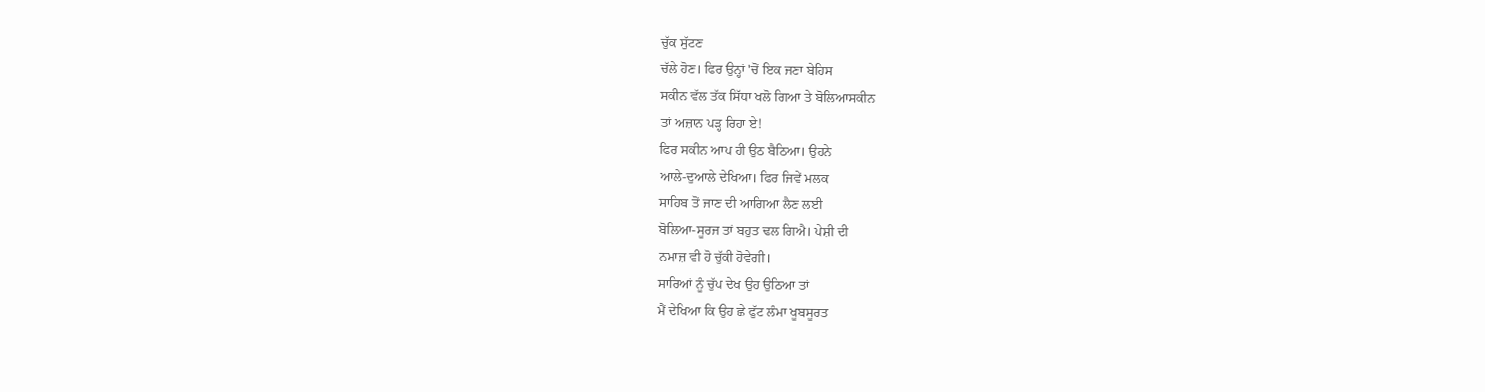ਚੁੱਕ ਸੁੱਟਣ
ਚੱਲੇ ਹੋਣ। ਫਿਰ ਉਨ੍ਹਾਂ 'ਚੋਂ ਇਕ ਜਣਾ ਬੇਹਿਸ
ਸਕੀਨ ਵੱਲ ਤੱਕ ਸਿੱਧਾ ਖਲੋ ਗਿਆ ਤੇ ਬੋਲਿਆਸਕੀਨ
ਤਾਂ ਅਜ਼ਾਨ ਪੜ੍ਹ ਰਿਹਾ ਏ!
ਫਿਰ ਸਕੀਨ ਆਪ ਹੀ ਉਠ ਬੈਠਿਆ। ਉਹਨੇ
ਆਲੇ-ਦੁਆਲੇ ਦੇਖਿਆ। ਫਿਰ ਜਿਵੇਂ ਮਲਕ
ਸਾਹਿਬ ਤੋਂ ਜਾਣ ਦੀ ਆਗਿਆ ਲੈਣ ਲਈ
ਬੋਲਿਆ-ਸੂਰਜ ਤਾਂ ਬਹੁਤ ਢਲ ਗਿਐ। ਪੇਸ਼ੀ ਦੀ
ਨਮਾਜ਼ ਵੀ ਹੋ ਚੁੱਕੀ ਹੋਵੇਗੀ।
ਸਾਰਿਆਂ ਨੂੰ ਚੁੱਪ ਦੇਖ ਉਹ ਉਠਿਆ ਤਾਂ
ਮੈਂ ਦੇਖਿਆ ਕਿ ਉਹ ਛੇ ਫੁੱਟ ਲੰਮਾ ਖੂਬਸੂਰਤ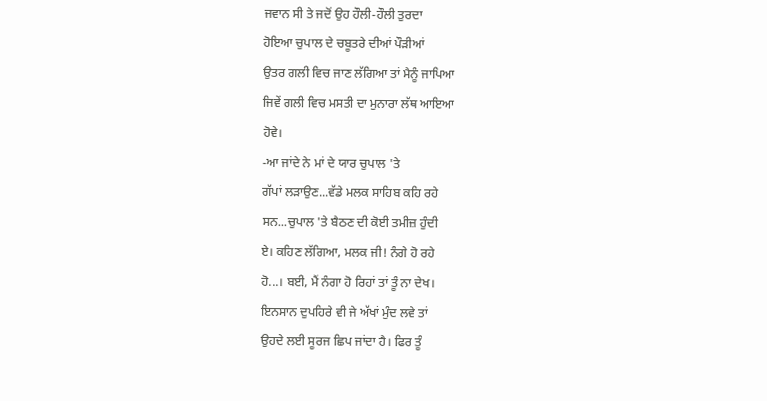ਜਵਾਨ ਸੀ ਤੇ ਜਦੋਂ ਉਹ ਹੌਲੀ-ਹੌਲੀ ਤੁਰਦਾ
ਹੋਇਆ ਚੁਪਾਲ ਦੇ ਚਬੂਤਰੇ ਦੀਆਂ ਪੌੜੀਆਂ
ਉਤਰ ਗਲੀ ਵਿਚ ਜਾਣ ਲੱਗਿਆ ਤਾਂ ਮੈਨੂੰ ਜਾਪਿਆ
ਜਿਵੇਂ ਗਲੀ ਵਿਚ ਮਸਤੀ ਦਾ ਮੁਨਾਰਾ ਲੱਥ ਆਇਆ
ਹੋਵੇ।
-ਆ ਜਾਂਦੇ ਨੇ ਮਾਂ ਦੇ ਯਾਰ ਚੁਪਾਲ 'ਤੇ
ਗੱਪਾਂ ਲੜਾਉਣ...ਵੱਡੇ ਮਲਕ ਸਾਹਿਬ ਕਹਿ ਰਹੇ
ਸਨ...ਚੁਪਾਲ 'ਤੇ ਬੈਠਣ ਦੀ ਕੋਈ ਤਮੀਜ਼ ਹੁੰਦੀ
ਏ। ਕਹਿਣ ਲੱਗਿਆ, ਮਲਕ ਜੀ! ਨੰਗੇ ਹੋ ਰਹੇ
ਹੋ...। ਬਈ, ਮੈਂ ਨੰਗਾ ਹੋ ਰਿਹਾਂ ਤਾਂ ਤੂੰ ਨਾ ਦੇਖ।
ਇਨਸਾਨ ਦੁਪਹਿਰੇ ਵੀ ਜੇ ਅੱਖਾਂ ਮੁੰਦ ਲਵੇ ਤਾਂ
ਉਹਦੇ ਲਈ ਸੂਰਜ ਛਿਪ ਜਾਂਦਾ ਹੈ। ਫਿਰ ਤੂੰ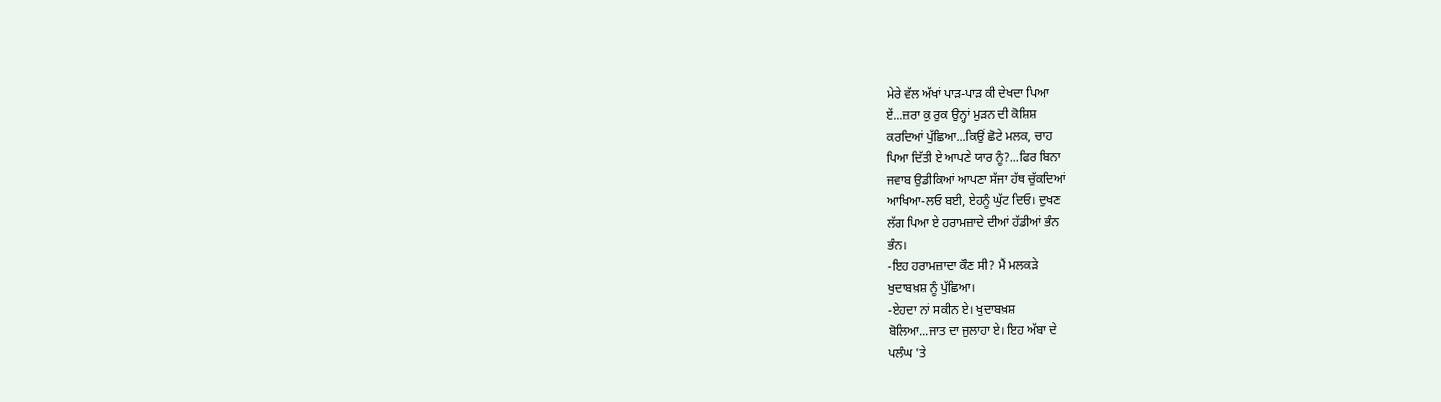ਮੇਰੇ ਵੱਲ ਅੱਖਾਂ ਪਾੜ-ਪਾੜ ਕੀ ਦੇਖਦਾ ਪਿਆ
ਏਂ...ਜ਼ਰਾ ਕੁ ਰੁਕ ਉਨ੍ਹਾਂ ਮੁੜਨ ਦੀ ਕੋਸ਼ਿਸ਼
ਕਰਦਿਆਂ ਪੁੱਛਿਆ...ਕਿਉਂ ਛੋਟੇ ਮਲਕ, ਚਾਹ
ਪਿਆ ਦਿੱਤੀ ਏ ਆਪਣੇ ਯਾਰ ਨੂੰ?...ਫਿਰ ਬਿਨਾ
ਜਵਾਬ ਉਡੀਕਿਆਂ ਆਪਣਾ ਸੱਜਾ ਹੱਥ ਚੁੱਕਦਿਆਂ
ਆਖਿਆ-ਲਓ ਬਈ, ਏਹਨੂੰ ਘੁੱਟ ਦਿਓ। ਦੁਖਣ
ਲੱਗ ਪਿਆ ਏ ਹਰਾਮਜ਼ਾਦੇ ਦੀਆਂ ਹੱਡੀਆਂ ਭੰਨ
ਭੰਨ।
-ਇਹ ਹਰਾਮਜ਼ਾਦਾ ਕੌਣ ਸੀ? ਮੈਂ ਮਲਕੜੇ
ਖੁਦਾਬਖ਼ਸ਼ ਨੂੰ ਪੁੱਛਿਆ।
-ਏਹਦਾ ਨਾਂ ਸਕੀਨ ਏ। ਖੁਦਾਬਖ਼ਸ਼
ਬੋਲਿਆ...ਜਾਤ ਦਾ ਜੁਲਾਹਾ ਏ। ਇਹ ਅੱਬਾ ਦੇ
ਪਲੰਘ 'ਤੇ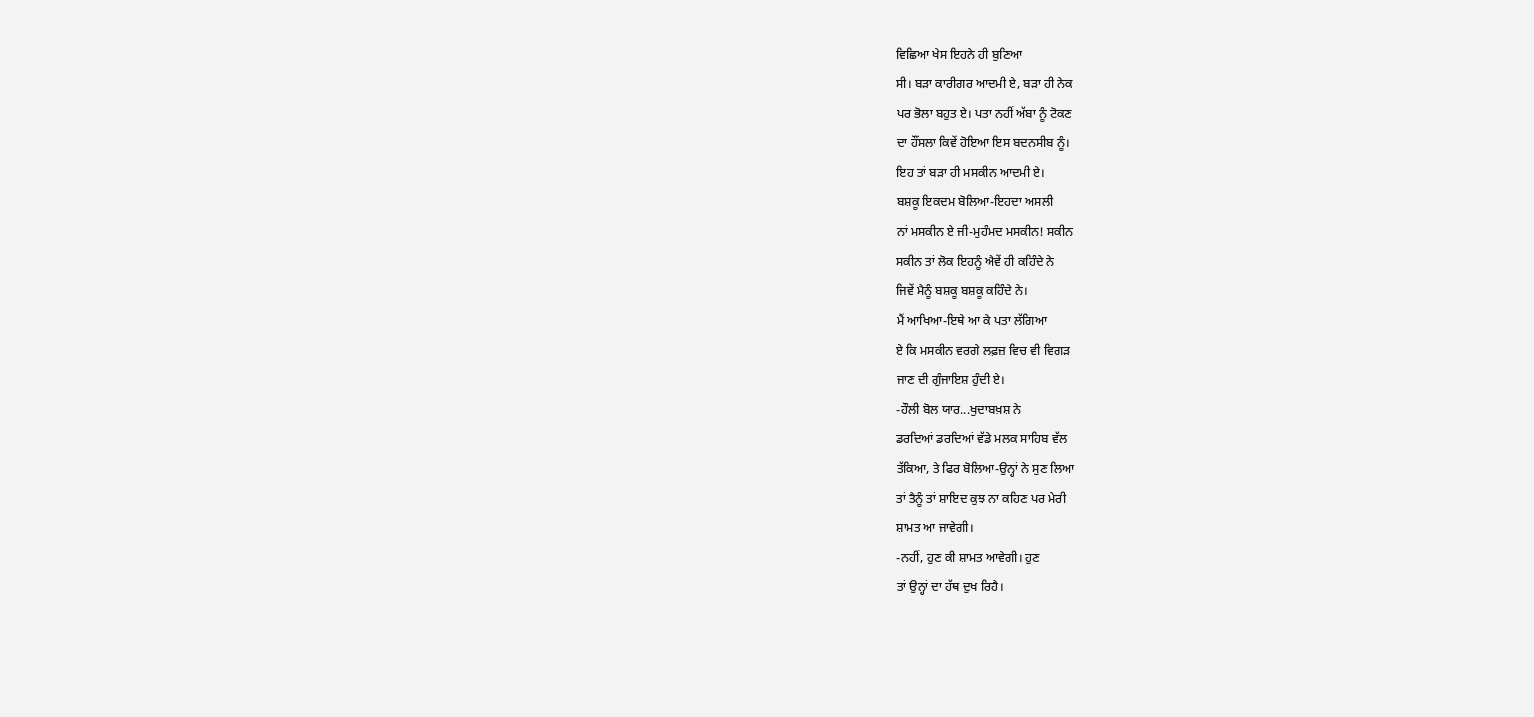ਵਿਛਿਆ ਖੇਸ ਇਹਨੇ ਹੀ ਬੁਣਿਆ
ਸੀ। ਬੜਾ ਕਾਰੀਗਰ ਆਦਮੀ ਏ, ਬੜਾ ਹੀ ਨੇਕ
ਪਰ ਭੋਲਾ ਬਹੁਤ ਏ। ਪਤਾ ਨਹੀਂ ਅੱਬਾ ਨੂੰ ਟੋਕਣ
ਦਾ ਹੌਂਸਲਾ ਕਿਵੇਂ ਹੋਇਆ ਇਸ ਬਦਨਸੀਬ ਨੂੰ।
ਇਹ ਤਾਂ ਬੜਾ ਹੀ ਮਸਕੀਨ ਆਦਮੀ ਏ।
ਬਸ਼ਕੂ ਇਕਦਮ ਬੋਲਿਆ-ਇਹਦਾ ਅਸਲੀ
ਨਾਂ ਮਸਕੀਨ ਏ ਜੀ-ਮੁਹੰਮਦ ਮਸਕੀਨ! ਸਕੀਨ
ਸਕੀਨ ਤਾਂ ਲੋਕ ਇਹਨੂੰ ਐਵੇਂ ਹੀ ਕਹਿੰਦੇ ਨੇ
ਜਿਵੇਂ ਮੈਨੂੰ ਬਸ਼ਕੂ ਬਸ਼ਕੂ ਕਹਿੰਦੇ ਨੇ।
ਮੈਂ ਆਖਿਆ-ਇਥੇ ਆ ਕੇ ਪਤਾ ਲੱਗਿਆ
ਏ ਕਿ ਮਸਕੀਨ ਵਰਗੇ ਲਫ਼ਜ਼ ਵਿਚ ਵੀ ਵਿਗੜ
ਜਾਣ ਦੀ ਗੁੰਜਾਇਸ਼ ਹੁੰਦੀ ਏ।
-ਹੌਲੀ ਬੋਲ ਯਾਰ...ਖੁਦਾਬਖ਼ਸ਼ ਨੇ
ਡਰਦਿਆਂ ਡਰਦਿਆਂ ਵੱਡੇ ਮਲਕ ਸਾਹਿਬ ਵੱਲ
ਤੱਕਿਆ, ਤੇ ਫਿਰ ਬੋਲਿਆ-ਉਨ੍ਹਾਂ ਨੇ ਸੁਣ ਲਿਆ
ਤਾਂ ਤੈਨੂੰ ਤਾਂ ਸ਼ਾਇਦ ਕੁਝ ਨਾ ਕਹਿਣ ਪਰ ਮੇਰੀ
ਸ਼ਾਮਤ ਆ ਜਾਵੇਗੀ।
-ਨਹੀਂ, ਹੁਣ ਕੀ ਸ਼ਾਮਤ ਆਵੇਗੀ। ਹੁਣ
ਤਾਂ ਉਨ੍ਹਾਂ ਦਾ ਹੱਥ ਦੁਖ ਰਿਹੈ।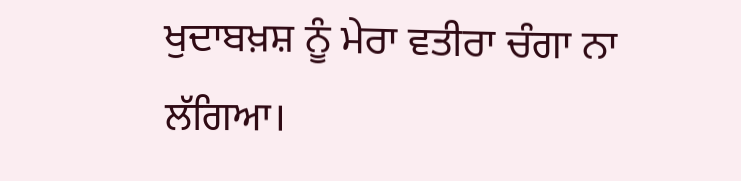ਖੁਦਾਬਖ਼ਸ਼ ਨੂੰ ਮੇਰਾ ਵਤੀਰਾ ਚੰਗਾ ਨਾ
ਲੱਗਿਆ।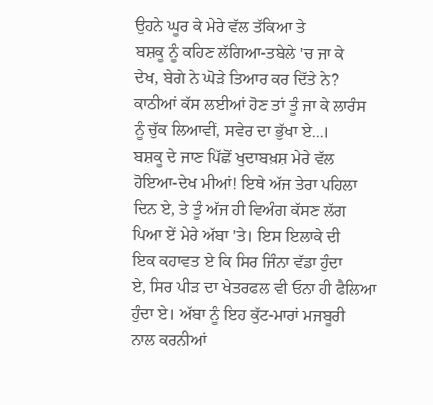ਉਹਨੇ ਘੂਰ ਕੇ ਮੇਰੇ ਵੱਲ ਤੱਕਿਆ ਤੇ
ਬਸ਼ਕੂ ਨੂੰ ਕਹਿਣ ਲੱਗਿਆ-ਤਬੇਲੇ 'ਚ ਜਾ ਕੇ
ਦੇਖ, ਬੇਗੇ ਨੇ ਘੋੜੇ ਤਿਆਰ ਕਰ ਦਿੱਤੇ ਨੇ?
ਕਾਠੀਆਂ ਕੱਸ ਲਈਆਂ ਹੋਣ ਤਾਂ ਤੂੰ ਜਾ ਕੇ ਲਾਰੰਸ
ਨੂੰ ਚੁੱਕ ਲਿਆਵੀਂ, ਸਵੇਰ ਦਾ ਭੁੱਖਾ ਏ...।
ਬਸ਼ਕੂ ਦੇ ਜਾਣ ਪਿੱਛੋਂ ਖੁਦਾਬਖ਼ਸ਼ ਮੇਰੇ ਵੱਲ
ਹੋਇਆ-ਦੇਖ ਮੀਆਂ! ਇਥੇ ਅੱਜ ਤੇਰਾ ਪਹਿਲਾ
ਦਿਨ ਏ, ਤੇ ਤੂੰ ਅੱਜ ਹੀ ਵਿਅੰਗ ਕੱਸਣ ਲੱਗ
ਪਿਆ ਏਂ ਮੇਰੇ ਅੱਬਾ 'ਤੇ। ਇਸ ਇਲਾਕੇ ਦੀ
ਇਕ ਕਹਾਵਤ ਏ ਕਿ ਸਿਰ ਜਿੰਨਾ ਵੱਡਾ ਹੁੰਦਾ
ਏ, ਸਿਰ ਪੀੜ ਦਾ ਖੇਤਰਫਲ ਵੀ ਓਨਾ ਹੀ ਫੈਲਿਆ
ਹੁੰਦਾ ਏ। ਅੱਬਾ ਨੂੰ ਇਹ ਕੁੱਟ-ਮਾਰਾਂ ਮਜਬੂਰੀ
ਨਾਲ ਕਰਨੀਆਂ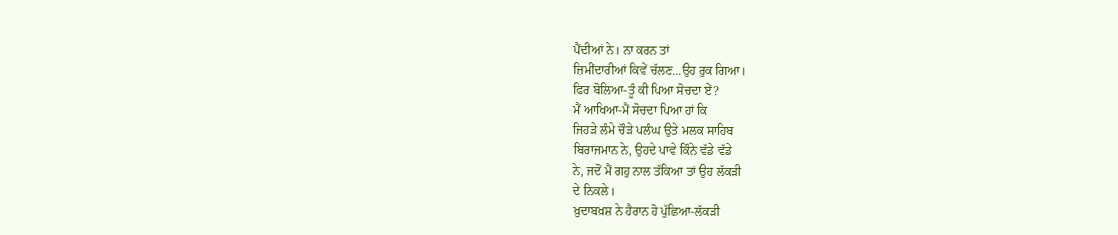ਪੈਂਦੀਆਂ ਨੇ। ਨਾ ਕਰਨ ਤਾਂ
ਜ਼ਿਮੀਂਦਾਰੀਆਂ ਕਿਵੇਂ ਚੱਲਣ...ਉਹ ਰੁਕ ਗਿਆ।
ਫਿਰ ਬੋਲਿਆ-ਤੂੰ ਕੀ ਪਿਆ ਸੋਚਦਾ ਏਂ?
ਮੈਂ ਆਖਿਆ-ਮੈਂ ਸੋਚਦਾ ਪਿਆ ਹਾਂ ਕਿ
ਜਿਹੜੇ ਲੰਮੇ ਚੌੜੇ ਪਲੰਘ ਉਤੇ ਮਲਕ ਸਾਹਿਬ
ਬਿਰਾਜਮਾਨ ਨੇ, ਉਹਦੇ ਪਾਵੇ ਕਿੰਨੇ ਵੱਡੇ ਵੱਡੇ
ਨੇ, ਜਦੋਂ ਮੈਂ ਗਹੁ ਨਾਲ ਤੱਕਿਆ ਤਾਂ ਉਹ ਲੱਕੜੀ
ਦੇ ਨਿਕਲੇ।
ਖ਼ੁਦਾਬਖ਼ਸ਼ ਨੇ ਹੈਰਾਨ ਹੋ ਪੁੱਛਿਆ-ਲੱਕੜੀ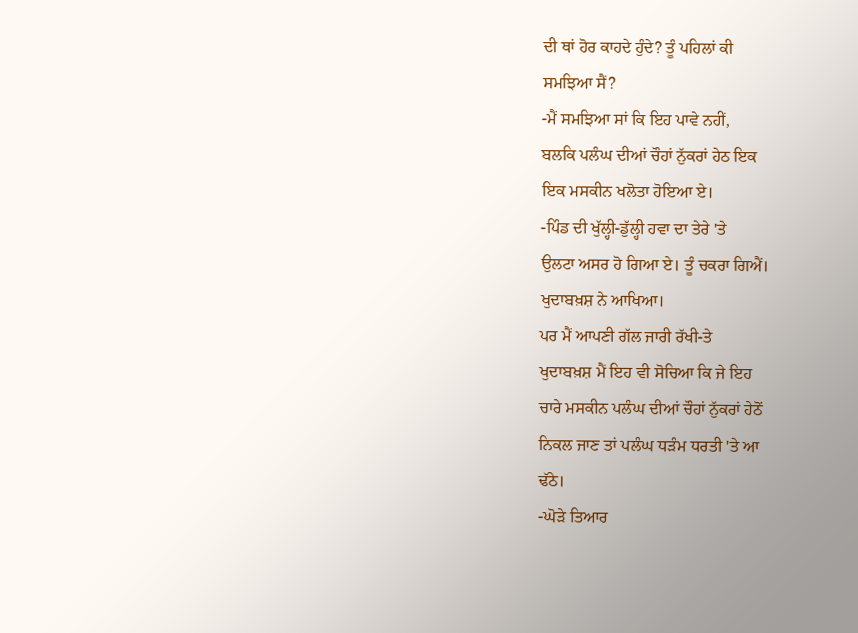ਦੀ ਥਾਂ ਹੋਰ ਕਾਹਦੇ ਹੁੰਦੇ? ਤੂੰ ਪਹਿਲਾਂ ਕੀ
ਸਮਝਿਆ ਸੈਂ?
-ਮੈਂ ਸਮਝਿਆ ਸਾਂ ਕਿ ਇਹ ਪਾਵੇ ਨਹੀਂ,
ਬਲਕਿ ਪਲੰਘ ਦੀਆਂ ਚੌਹਾਂ ਨੁੱਕਰਾਂ ਹੇਠ ਇਕ
ਇਕ ਮਸਕੀਨ ਖਲੋਤਾ ਹੋਇਆ ਏ।
-ਪਿੰਡ ਦੀ ਖੁੱਲ੍ਹੀ-ਡੁੱਲ੍ਹੀ ਹਵਾ ਦਾ ਤੇਰੇ 'ਤੇ
ਉਲਟਾ ਅਸਰ ਹੋ ਗਿਆ ਏ। ਤੂੰ ਚਕਰਾ ਗਿਐਂ।
ਖੁਦਾਬਖ਼ਸ਼ ਨੇ ਆਖਿਆ।
ਪਰ ਮੈਂ ਆਪਣੀ ਗੱਲ ਜਾਰੀ ਰੱਖੀ-ਤੇ
ਖੁਦਾਬਖ਼ਸ਼ ਮੈਂ ਇਹ ਵੀ ਸੋਚਿਆ ਕਿ ਜੇ ਇਹ
ਚਾਰੇ ਮਸਕੀਨ ਪਲੰਘ ਦੀਆਂ ਚੌਹਾਂ ਨੁੱਕਰਾਂ ਹੇਠੋਂ
ਨਿਕਲ ਜਾਣ ਤਾਂ ਪਲੰਘ ਧੜੰਮ ਧਰਤੀ 'ਤੇ ਆ
ਢੱਠੇ।
-ਘੋੜੇ ਤਿਆਰ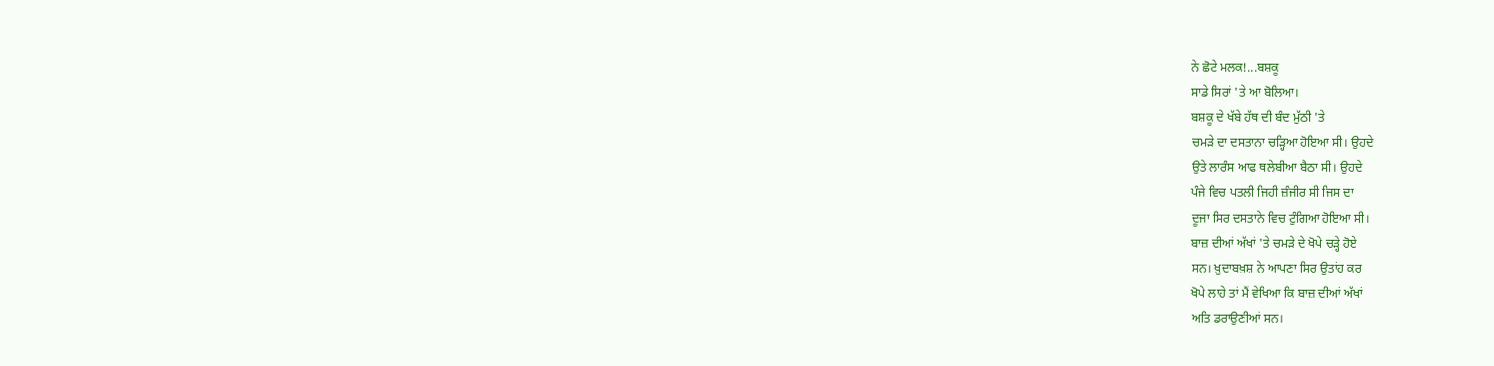ਨੇ ਛੋਟੇ ਮਲਕ!...ਬਸ਼ਕੂ
ਸਾਡੇ ਸਿਰਾਂ 'ਤੇ ਆ ਬੋਲਿਆ।
ਬਸ਼ਕੂ ਦੇ ਖੱਬੇ ਹੱਥ ਦੀ ਬੰਦ ਮੁੱਠੀ 'ਤੇ
ਚਮੜੇ ਦਾ ਦਸਤਾਨਾ ਚੜ੍ਹਿਆ ਹੋਇਆ ਸੀ। ਉਹਦੇ
ਉਤੇ ਲਾਰੰਸ ਆਫ ਥਲੇਬੀਆ ਬੈਠਾ ਸੀ। ਉਹਦੇ
ਪੰਜੇ ਵਿਚ ਪਤਲੀ ਜਿਹੀ ਜ਼ੰਜੀਰ ਸੀ ਜਿਸ ਦਾ
ਦੂਜਾ ਸਿਰ ਦਸਤਾਨੇ ਵਿਚ ਟੁੰਗਿਆ ਹੋਇਆ ਸੀ।
ਬਾਜ਼ ਦੀਆਂ ਅੱਖਾਂ 'ਤੇ ਚਮੜੇ ਦੇ ਖੋਪੇ ਚੜ੍ਹੇ ਹੋਏ
ਸਨ। ਖ਼ੁਦਾਬਖ਼ਸ਼ ਨੇ ਆਪਣਾ ਸਿਰ ਉਤਾਂਹ ਕਰ
ਖੋਪੇ ਲਾਹੇ ਤਾਂ ਮੈਂ ਵੇਖਿਆ ਕਿ ਬਾਜ਼ ਦੀਆਂ ਅੱਖਾਂ
ਅਤਿ ਡਰਾਉਣੀਆਂ ਸਨ।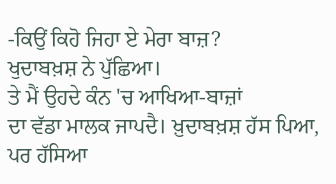-ਕਿਉਂ ਕਿਹੋ ਜਿਹਾ ਏ ਮੇਰਾ ਬਾਜ਼?
ਖੁਦਾਬਖ਼ਸ਼ ਨੇ ਪੁੱਛਿਆ।
ਤੇ ਮੈਂ ਉਹਦੇ ਕੰਨ 'ਚ ਆਖਿਆ-ਬਾਜ਼ਾਂ
ਦਾ ਵੱਡਾ ਮਾਲਕ ਜਾਪਦੈ। ਖ਼ੁਦਾਬਖ਼ਸ਼ ਹੱਸ ਪਿਆ,
ਪਰ ਹੱਸਿਆ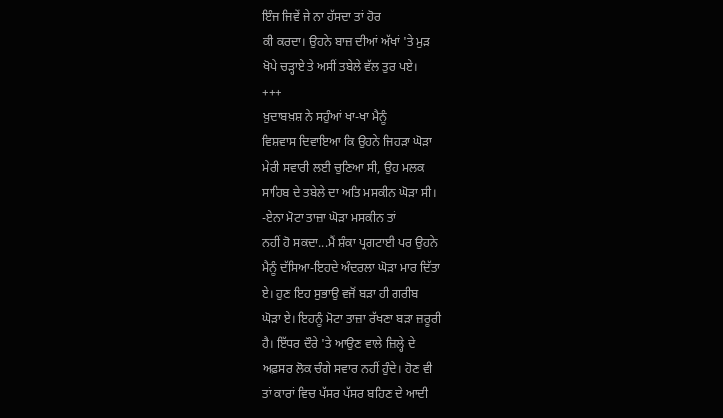ਇੰਜ ਜਿਵੇਂ ਜੇ ਨਾ ਹੱਸਦਾ ਤਾਂ ਹੋਰ
ਕੀ ਕਰਦਾ। ਉਹਨੇ ਬਾਜ਼ ਦੀਆਂ ਅੱਖਾਂ 'ਤੇ ਮੁੜ
ਖੋਪੇ ਚੜ੍ਹਾਏ ਤੇ ਅਸੀਂ ਤਬੇਲੇ ਵੱਲ ਤੁਰ ਪਏ।
+++
ਖ਼ੁਦਾਬਖ਼ਸ਼ ਨੇ ਸਹੁੰਆਂ ਖਾ-ਖਾ ਮੈਨੂੰ
ਵਿਸ਼ਵਾਸ ਦਿਵਾਇਆ ਕਿ ਉਹਨੇ ਜਿਹੜਾ ਘੋੜਾ
ਮੇਰੀ ਸਵਾਰੀ ਲਈ ਚੁਣਿਆ ਸੀ, ਉਹ ਮਲਕ
ਸਾਹਿਬ ਦੇ ਤਬੇਲੇ ਦਾ ਅਤਿ ਮਸਕੀਨ ਘੋੜਾ ਸੀ।
-ਏਨਾ ਮੋਟਾ ਤਾਜ਼ਾ ਘੋੜਾ ਮਸਕੀਨ ਤਾਂ
ਨਹੀਂ ਹੋ ਸਕਦਾ...ਮੈਂ ਸ਼ੰਕਾ ਪ੍ਰਗਟਾਈ ਪਰ ਉਹਨੇ
ਮੈਨੂੰ ਦੱਸਿਆ-ਇਹਦੇ ਅੰਦਰਲਾ ਘੋੜਾ ਮਾਰ ਦਿੱਤਾ
ਏ। ਹੁਣ ਇਹ ਸੁਭਾਉ ਵਜੋਂ ਬੜਾ ਹੀ ਗਰੀਬ
ਘੋੜਾ ਏ। ਇਹਨੂੰ ਮੋਟਾ ਤਾਜ਼ਾ ਰੱਖਣਾ ਬੜਾ ਜ਼ਰੂਰੀ
ਹੈ। ਇੱਧਰ ਦੌਰੇ 'ਤੇ ਆਉਣ ਵਾਲੇ ਜ਼ਿਲ੍ਹੇ ਦੇ
ਅਫ਼ਸਰ ਲੋਕ ਚੰਗੇ ਸਵਾਰ ਨਹੀਂ ਹੁੰਦੇ। ਹੋਣ ਵੀ
ਤਾਂ ਕਾਰਾਂ ਵਿਚ ਪੱਸਰ ਪੱਸਰ ਬਹਿਣ ਦੇ ਆਦੀ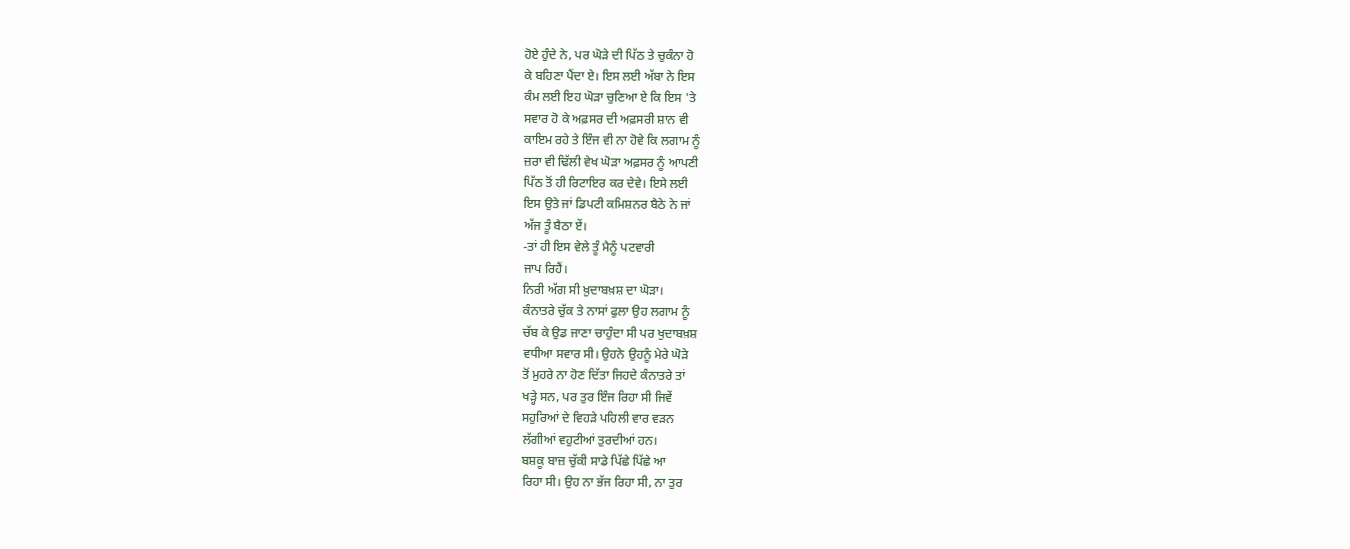ਹੋਏ ਹੁੰਦੇ ਨੇ, ਪਰ ਘੋੜੇ ਦੀ ਪਿੱਠ ਤੇ ਚੁਕੰਨਾ ਹੋ
ਕੇ ਬਹਿਣਾ ਪੈਂਦਾ ਏ। ਇਸ ਲਈ ਅੱਬਾ ਨੇ ਇਸ
ਕੰਮ ਲਈ ਇਹ ਘੋੜਾ ਚੁਣਿਆ ਏ ਕਿ ਇਸ 'ਤੇ
ਸਵਾਰ ਹੋ ਕੇ ਅਫ਼ਸਰ ਦੀ ਅਫ਼ਸਰੀ ਸ਼ਾਨ ਵੀ
ਕਾਇਮ ਰਹੇ ਤੇ ਇੰਜ ਵੀ ਨਾ ਹੋਵੇ ਕਿ ਲਗਾਮ ਨੂੰ
ਜ਼ਰਾ ਵੀ ਢਿੱਲੀ ਵੇਖ ਘੋੜਾ ਅਫ਼ਸਰ ਨੂੰ ਆਪਣੀ
ਪਿੱਠ ਤੋਂ ਹੀ ਰਿਟਾਇਰ ਕਰ ਦੇਵੇ। ਇਸੇ ਲਈ
ਇਸ ਉਤੇ ਜਾਂ ਡਿਪਟੀ ਕਮਿਸ਼ਨਰ ਬੈਠੇ ਨੇ ਜਾਂ
ਅੱਜ ਤੂੰ ਬੈਠਾ ਏਂ।
-ਤਾਂ ਹੀ ਇਸ ਵੇਲੇ ਤੂੰ ਮੈਨੂੰ ਪਟਵਾਰੀ
ਜਾਪ ਰਿਹੈਂ।
ਨਿਰੀ ਅੱਗ ਸੀ ਖ਼ੁਦਾਬਖ਼ਸ਼ ਦਾ ਘੋੜਾ।
ਕੰਨਾਤਰੇ ਚੁੱਕ ਤੇ ਨਾਸਾਂ ਫੁਲਾ ਉਹ ਲਗਾਮ ਨੂੰ
ਚੱਬ ਕੇ ਉਡ ਜਾਣਾ ਚਾਹੁੰਦਾ ਸੀ ਪਰ ਖੁਦਾਬਖ਼ਸ਼
ਵਧੀਆ ਸਵਾਰ ਸੀ। ਉਹਨੇ ਉਹਨੂੰ ਮੇਰੇ ਘੋੜੇ
ਤੋਂ ਮੁਹਰੇ ਨਾ ਹੋਣ ਦਿੱਤਾ ਜਿਹਦੇ ਕੰਨਾਤਰੇ ਤਾਂ
ਖੜ੍ਹੇ ਸਨ, ਪਰ ਤੁਰ ਇੰਜ ਰਿਹਾ ਸੀ ਜਿਵੇਂ
ਸਹੁਰਿਆਂ ਦੇ ਵਿਹੜੇ ਪਹਿਲੀ ਵਾਰ ਵੜਨ
ਲੱਗੀਆਂ ਵਹੁਟੀਆਂ ਤੁਰਦੀਆਂ ਹਨ।
ਬਸ਼ਕੂ ਬਾਜ਼ ਚੁੱਕੀ ਸਾਡੇ ਪਿੱਛੇ ਪਿੱਛੇ ਆ
ਰਿਹਾ ਸੀ। ਉਹ ਨਾ ਭੱਜ ਰਿਹਾ ਸੀ, ਨਾ ਤੁਰ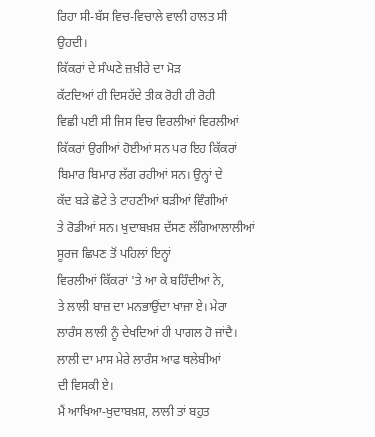ਰਿਹਾ ਸੀ-ਬੱਸ ਵਿਚ-ਵਿਚਾਲੇ ਵਾਲੀ ਹਾਲਤ ਸੀ
ਉਹਦੀ।
ਕਿੱਕਰਾਂ ਦੇ ਸੰਘਣੇ ਜ਼ਖ਼ੀਰੇ ਦਾ ਮੋੜ
ਕੱਟਦਿਆਂ ਹੀ ਦਿਸਹੱਦੇ ਤੀਕ ਰੋਹੀ ਹੀ ਰੋਹੀ
ਵਿਛੀ ਪਈ ਸੀ ਜਿਸ ਵਿਚ ਵਿਰਲੀਆਂ ਵਿਰਲੀਆਂ
ਕਿੱਕਰਾਂ ਉਗੀਆਂ ਹੋਈਆਂ ਸਨ ਪਰ ਇਹ ਕਿੱਕਰਾਂ
ਬਿਮਾਰ ਬਿਮਾਰ ਲੱਗ ਰਹੀਆਂ ਸਨ। ਉਨ੍ਹਾਂ ਦੇ
ਕੱਦ ਬੜੇ ਛੋਟੇ ਤੇ ਟਾਹਣੀਆਂ ਬੜੀਆਂ ਵਿੰਗੀਆਂ
ਤੇ ਰੋਡੀਆਂ ਸਨ। ਖੁਦਾਬਖ਼ਸ਼ ਦੱਸਣ ਲੱਗਿਆਲਾਲੀਆਂ
ਸੂਰਜ ਛਿਪਣ ਤੋਂ ਪਹਿਲਾਂ ਇਨ੍ਹਾਂ
ਵਿਰਲੀਆਂ ਕਿੱਕਰਾਂ 'ਤੇ ਆ ਕੇ ਬਹਿੰਦੀਆਂ ਨੇ,
ਤੇ ਲਾਲੀ ਬਾਜ਼ ਦਾ ਮਨਭਾਉਂਦਾ ਖਾਜਾ ਏ। ਮੇਰਾ
ਲਾਰੰਸ ਲਾਲੀ ਨੂੰ ਦੇਖਦਿਆਂ ਹੀ ਪਾਗਲ ਹੋ ਜਾਂਦੈ।
ਲਾਲੀ ਦਾ ਮਾਸ ਮੇਰੇ ਲਾਰੰਸ ਆਫ ਥਲੇਬੀਆਂ
ਦੀ ਵਿਸਕੀ ਏ।
ਮੈਂ ਆਖਿਆ-ਖੁਦਾਬਖ਼ਸ਼, ਲਾਲੀ ਤਾਂ ਬਹੁਤ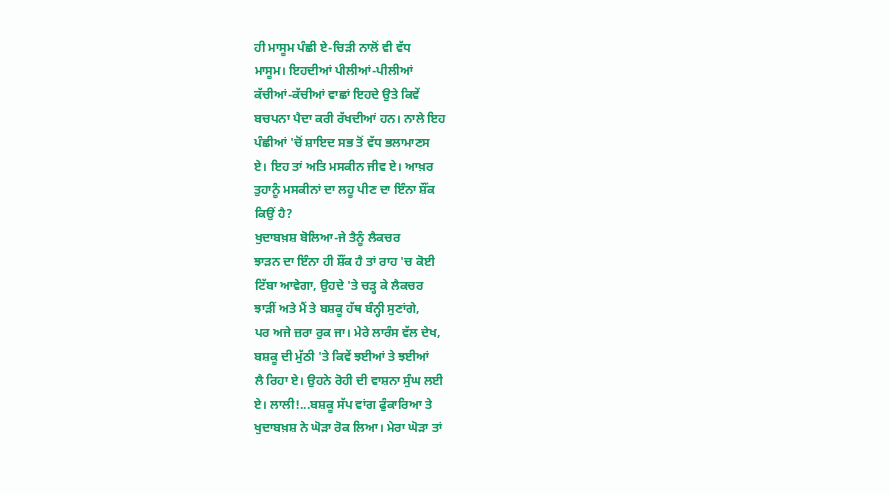ਹੀ ਮਾਸੂਮ ਪੰਛੀ ਏ-ਚਿੜੀ ਨਾਲੋਂ ਵੀ ਵੱਧ
ਮਾਸੂਮ। ਇਹਦੀਆਂ ਪੀਲੀਆਂ-ਪੀਲੀਆਂ
ਕੱਚੀਆਂ-ਕੱਚੀਆਂ ਵਾਛਾਂ ਇਹਦੇ ਉਤੇ ਕਿਵੇਂ
ਬਚਪਨਾ ਪੈਦਾ ਕਰੀ ਰੱਖਦੀਆਂ ਹਨ। ਨਾਲੇ ਇਹ
ਪੰਛੀਆਂ 'ਚੋਂ ਸ਼ਾਇਦ ਸਭ ਤੋਂ ਵੱਧ ਭਲਾਮਾਣਸ
ਏ। ਇਹ ਤਾਂ ਅਤਿ ਮਸਕੀਨ ਜੀਵ ਏ। ਆਖ਼ਰ
ਤੁਹਾਨੂੰ ਮਸਕੀਨਾਂ ਦਾ ਲਹੂ ਪੀਣ ਦਾ ਇੰਨਾ ਸ਼ੌਂਕ
ਕਿਉਂ ਹੈ?
ਖੁਦਾਬਖ਼ਸ਼ ਬੋਲਿਆ-ਜੇ ਤੈਨੂੰ ਲੈਕਚਰ
ਝਾੜਨ ਦਾ ਇੰਨਾ ਹੀ ਸ਼ੌਂਕ ਹੈ ਤਾਂ ਰਾਹ 'ਚ ਕੋਈ
ਟਿੱਬਾ ਆਵੇਗਾ, ਉਹਦੇ 'ਤੇ ਚੜ੍ਹ ਕੇ ਲੈਕਚਰ
ਝਾੜੀਂ ਅਤੇ ਮੈਂ ਤੇ ਬਸ਼ਕੂ ਹੱਥ ਬੰਨ੍ਹੀ ਸੁਣਾਂਗੇ,
ਪਰ ਅਜੇ ਜ਼ਰਾ ਰੁਕ ਜਾ। ਮੇਰੇ ਲਾਰੰਸ ਵੱਲ ਦੇਖ,
ਬਸ਼ਕੂ ਦੀ ਮੁੱਠੀ 'ਤੇ ਕਿਵੇਂ ਝਈਆਂ ਤੇ ਝਈਆਂ
ਲੈ ਰਿਹਾ ਏ। ਉਹਨੇ ਰੋਹੀ ਦੀ ਵਾਸ਼ਨਾ ਸੁੰਘ ਲਈ
ਏ। ਲਾਲੀ!...ਬਸ਼ਕੂ ਸੱਪ ਵਾਂਗ ਫੁੰਕਾਰਿਆ ਤੇ
ਖੁਦਾਬਖ਼ਸ਼ ਨੇ ਘੋੜਾ ਰੋਕ ਲਿਆ। ਮੇਰਾ ਘੋੜਾ ਤਾਂ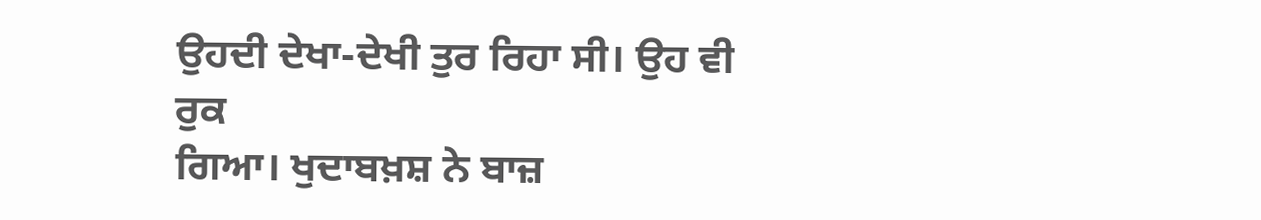ਉਹਦੀ ਦੇਖਾ-ਦੇਖੀ ਤੁਰ ਰਿਹਾ ਸੀ। ਉਹ ਵੀ ਰੁਕ
ਗਿਆ। ਖੁਦਾਬਖ਼ਸ਼ ਨੇ ਬਾਜ਼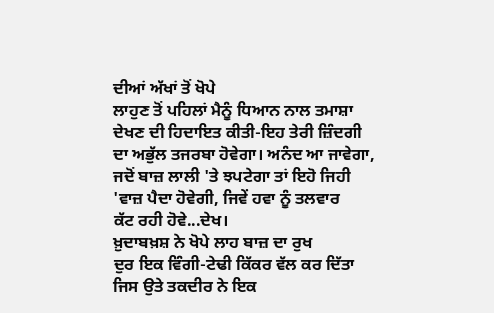ਦੀਆਂ ਅੱਖਾਂ ਤੋਂ ਖੋਪੇ
ਲਾਹੁਣ ਤੋਂ ਪਹਿਲਾਂ ਮੈਨੂੰ ਧਿਆਨ ਨਾਲ ਤਮਾਸ਼ਾ
ਦੇਖਣ ਦੀ ਹਿਦਾਇਤ ਕੀਤੀ-ਇਹ ਤੇਰੀ ਜ਼ਿੰਦਗੀ
ਦਾ ਅਭੁੱਲ ਤਜਰਬਾ ਹੋਵੇਗਾ। ਅਨੰਦ ਆ ਜਾਵੇਗਾ,
ਜਦੋਂ ਬਾਜ਼ ਲਾਲੀ 'ਤੇ ਝਪਟੇਗਾ ਤਾਂ ਇਹੋ ਜਿਹੀ
'ਵਾਜ਼ ਪੈਦਾ ਹੋਵੇਗੀ, ਜਿਵੇਂ ਹਵਾ ਨੂੰ ਤਲਵਾਰ
ਕੱਟ ਰਹੀ ਹੋਵੇ...ਦੇਖ।
ਖ਼ੁਦਾਬਖ਼ਸ਼ ਨੇ ਖੋਪੇ ਲਾਹ ਬਾਜ਼ ਦਾ ਰੁਖ
ਦੁਰ ਇਕ ਵਿੰਗੀ-ਟੇਢੀ ਕਿੱਕਰ ਵੱਲ ਕਰ ਦਿੱਤਾ
ਜਿਸ ਉਤੇ ਤਕਦੀਰ ਨੇ ਇਕ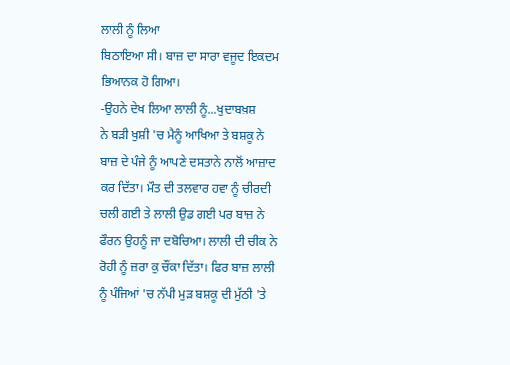ਲਾਲੀ ਨੂੰ ਲਿਆ
ਬਿਠਾਇਆ ਸੀ। ਬਾਜ਼ ਦਾ ਸਾਰਾ ਵਜੂਦ ਇਕਦਮ
ਭਿਆਨਕ ਹੋ ਗਿਆ।
-ਉਹਨੇ ਦੇਖ ਲਿਆ ਲਾਲੀ ਨੂੰ...ਖੁਦਾਬਖ਼ਸ਼
ਨੇ ਬੜੀ ਖੁਸ਼ੀ 'ਚ ਮੈਨੂੰ ਆਖਿਆ ਤੇ ਬਸ਼ਕੂ ਨੇ
ਬਾਜ਼ ਦੇ ਪੰਜੇ ਨੂੰ ਆਪਣੇ ਦਸਤਾਨੇ ਨਾਲੋਂ ਆਜ਼ਾਦ
ਕਰ ਦਿੱਤਾ। ਮੌਤ ਦੀ ਤਲਵਾਰ ਹਵਾ ਨੂੰ ਚੀਰਦੀ
ਚਲੀ ਗਈ ਤੇ ਲਾਲੀ ਉਡ ਗਈ ਪਰ ਬਾਜ਼ ਨੇ
ਫੌਰਨ ਉਹਨੂੰ ਜਾ ਦਬੋਚਿਆ। ਲਾਲੀ ਦੀ ਚੀਕ ਨੇ
ਰੋਹੀ ਨੂੰ ਜ਼ਰਾ ਕੁ ਚੌਂਕਾ ਦਿੱਤਾ। ਫਿਰ ਬਾਜ਼ ਲਾਲੀ
ਨੂੰ ਪੰਜਿਆਂ 'ਚ ਨੱਪੀ ਮੁੜ ਬਸ਼ਕੂ ਦੀ ਮੁੱਠੀ 'ਤੇ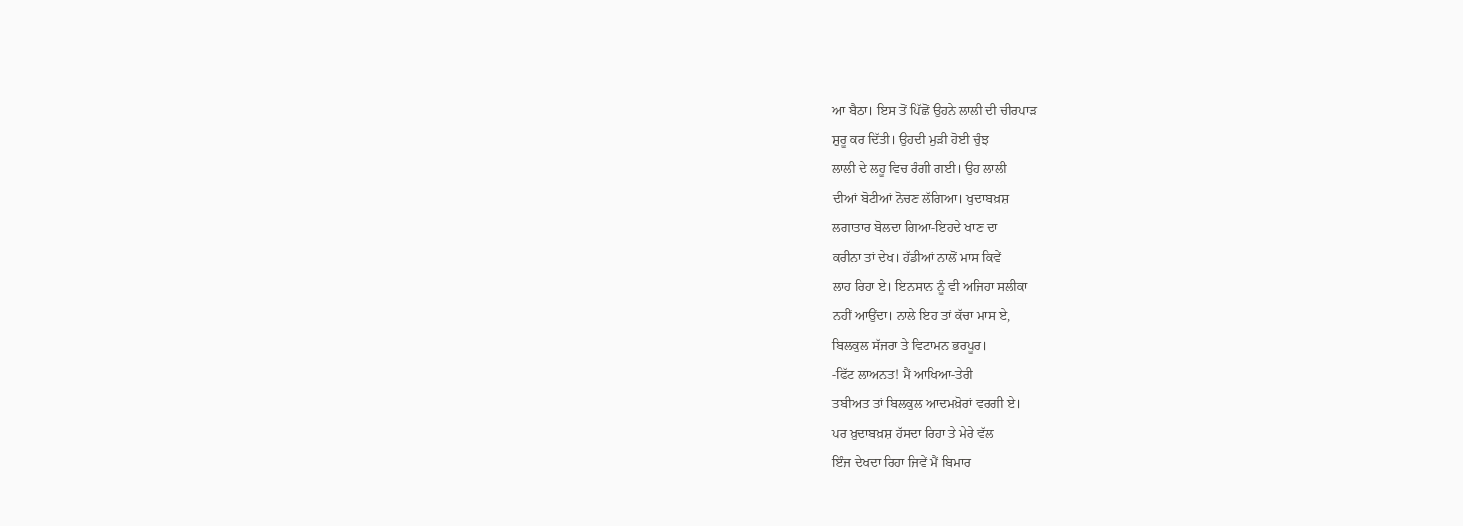ਆ ਬੈਠਾ। ਇਸ ਤੋਂ ਪਿੱਛੋਂ ਉਹਨੇ ਲਾਲੀ ਦੀ ਚੀਰਪਾੜ
ਸ਼ੁਰੂ ਕਰ ਦਿੱਤੀ। ਉਹਦੀ ਮੁੜੀ ਹੋਈ ਚੁੰਝ
ਲਾਲੀ ਦੇ ਲਹੂ ਵਿਚ ਰੰਗੀ ਗਈ। ਉਹ ਲਾਲੀ
ਦੀਆਂ ਬੋਟੀਆਂ ਨੋਚਣ ਲੱਗਿਆ। ਖੁਦਾਬਖ਼ਸ਼
ਲਗਾਤਾਰ ਬੋਲਦਾ ਗਿਆ-ਇਹਦੇ ਖਾਣ ਦਾ
ਕਰੀਨਾ ਤਾਂ ਦੇਖ। ਹੱਡੀਆਂ ਨਾਲੋਂ ਮਾਸ ਕਿਵੇਂ
ਲਾਹ ਰਿਹਾ ਏ। ਇਨਸਾਨ ਨੂੰ ਵੀ ਅਜਿਹਾ ਸਲੀਕਾ
ਨਹੀਂ ਆਉਂਦਾ। ਨਾਲੇ ਇਹ ਤਾਂ ਕੱਚਾ ਮਾਸ ਏ,
ਬਿਲਕੁਲ ਸੱਜਰਾ ਤੇ ਵਿਟਾਮਨ ਭਰਪੂਰ।
-ਫਿੱਟ ਲਾਅਨਤ! ਮੈਂ ਆਖਿਆ-ਤੇਰੀ
ਤਬੀਅਤ ਤਾਂ ਬਿਲਕੁਲ ਆਦਮਖ਼ੋਰਾਂ ਵਰਗੀ ਏ।
ਪਰ ਖ਼ੁਦਾਬਖ਼ਸ਼ ਹੱਸਦਾ ਰਿਹਾ ਤੇ ਮੇਰੇ ਵੱਲ
ਇੰਜ ਦੇਖਦਾ ਰਿਹਾ ਜਿਵੇਂ ਮੈਂ ਬਿਮਾਰ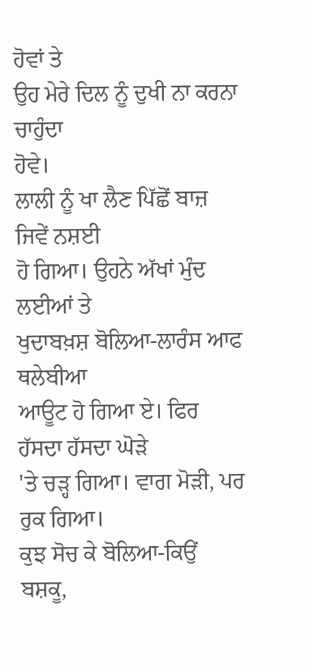ਹੋਵਾਂ ਤੇ
ਉਹ ਮੇਰੇ ਦਿਲ ਨੂੰ ਦੁਖੀ ਨਾ ਕਰਨਾ ਚਾਹੁੰਦਾ
ਹੋਵੇ।
ਲਾਲੀ ਨੂੰ ਖਾ ਲੈਣ ਪਿੱਛੋਂ ਬਾਜ਼ ਜਿਵੇਂ ਨਸ਼ਈ
ਹੋ ਗਿਆ। ਉਹਨੇ ਅੱਖਾਂ ਮੁੰਦ ਲਈਆਂ ਤੇ
ਖੁਦਾਬਖ਼ਸ਼ ਬੋਲਿਆ-ਲਾਰੰਸ ਆਫ ਥਲੇਬੀਆ
ਆਊਟ ਹੋ ਗਿਆ ਏ। ਫਿਰ ਹੱਸਦਾ ਹੱਸਦਾ ਘੋੜੇ
'ਤੇ ਚੜ੍ਹ ਗਿਆ। ਵਾਗ ਮੋੜੀ, ਪਰ ਰੁਕ ਗਿਆ।
ਕੁਝ ਸੋਚ ਕੇ ਬੋਲਿਆ-ਕਿਉਂ ਬਸ਼ਕੂ,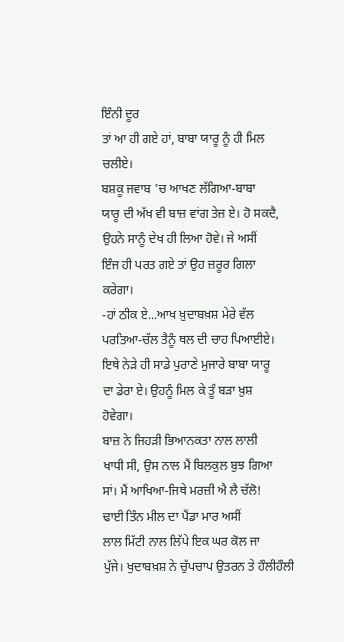ਇੰਨੀ ਦੂਰ
ਤਾਂ ਆ ਹੀ ਗਏ ਹਾਂ, ਬਾਬਾ ਯਾਰੂ ਨੂੰ ਹੀ ਮਿਲ
ਚਲੀਏ।
ਬਸ਼ਕੂ ਜਵਾਬ 'ਚ ਆਖਣ ਲੱਗਿਆ-ਬਾਬਾ
ਯਾਰੂ ਦੀ ਅੱਖ ਵੀ ਬਾਜ਼ ਵਾਂਗ ਤੇਜ਼ ਏ। ਹੋ ਸਕਦੈ,
ਉਹਨੇ ਸਾਨੂੰ ਦੇਖ ਹੀ ਲਿਆ ਹੋਵੇ। ਜੇ ਅਸੀਂ
ਇੰਜ ਹੀ ਪਰਤ ਗਏ ਤਾਂ ਉਹ ਜ਼ਰੂਰ ਗਿਲਾ
ਕਰੇਗਾ।
-ਹਾਂ ਠੀਕ ਏ...ਆਖ ਖ਼ੁਦਾਬਖ਼ਸ਼ ਮੇਰੇ ਵੱਲ
ਪਰਤਿਆ-ਚੱਲ ਤੈਨੂੰ ਥਲ ਦੀ ਚਾਹ ਪਿਆਈਏ।
ਇਥੇ ਨੇੜੇ ਹੀ ਸਾਡੇ ਪੁਰਾਣੇ ਮੁਜਾਰੇ ਬਾਬਾ ਯਾਰੂ
ਦਾ ਡੇਰਾ ਏ। ਉਹਨੂੰ ਮਿਲ ਕੇ ਤੂੰ ਬੜਾ ਖ਼ੁਸ਼
ਹੋਵੇਗਾ।
ਬਾਜ਼ ਨੇ ਜਿਹੜੀ ਭਿਆਨਕਤਾ ਨਾਲ ਲਾਲੀ
ਖਾਧੀ ਸੀ, ਉਸ ਨਾਲ ਮੈਂ ਬਿਲਕੁਲ ਬੁਝ ਗਿਆ
ਸਾਂ। ਮੈਂ ਆਖਿਆ-ਜਿਥੇ ਮਰਜ਼ੀ ਐ ਲੈ ਚੱਲੋ!
ਢਾਈ ਤਿੰਨ ਮੀਲ ਦਾ ਪੈਂਡਾ ਮਾਰ ਅਸੀਂ
ਲਾਲ ਮਿੱਟੀ ਨਾਲ ਲਿੱਪੇ ਇਕ ਘਰ ਕੋਲ ਜਾ
ਪੁੱਜੇ। ਖੁਦਾਬਖ਼ਸ਼ ਨੇ ਚੁੱਪਚਾਪ ਉਤਰਨ ਤੇ ਹੌਲੀਹੌਲੀ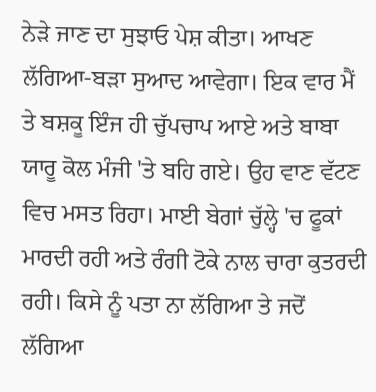ਨੇੜੇ ਜਾਣ ਦਾ ਸੁਝਾਓ ਪੇਸ਼ ਕੀਤਾ। ਆਖਣ
ਲੱਗਿਆ-ਬੜਾ ਸੁਆਦ ਆਵੇਗਾ। ਇਕ ਵਾਰ ਮੈਂ
ਤੇ ਬਸ਼ਕੂ ਇੰਜ ਹੀ ਚੁੱਪਚਾਪ ਆਏ ਅਤੇ ਬਾਬਾ
ਯਾਰੂ ਕੋਲ ਮੰਜੀ 'ਤੇ ਬਹਿ ਗਏ। ਉਹ ਵਾਣ ਵੱਟਣ
ਵਿਚ ਮਸਤ ਰਿਹਾ। ਮਾਈ ਬੇਗਾਂ ਚੁੱਲ੍ਹੇ 'ਚ ਫੂਕਾਂ
ਮਾਰਦੀ ਰਹੀ ਅਤੇ ਰੰਗੀ ਟੋਕੇ ਨਾਲ ਚਾਰਾ ਕੁਤਰਦੀ
ਰਹੀ। ਕਿਸੇ ਨੂੰ ਪਤਾ ਨਾ ਲੱਗਿਆ ਤੇ ਜਦੋਂ ਲੱਗਿਆ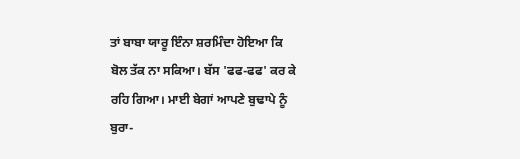ਤਾਂ ਬਾਬਾ ਯਾਰੂ ਇੰਨਾ ਸ਼ਰਮਿੰਦਾ ਹੋਇਆ ਕਿ
ਬੋਲ ਤੱਕ ਨਾ ਸਕਿਆ। ਬੱਸ 'ਫਫ-ਫਫ' ਕਰ ਕੇ
ਰਹਿ ਗਿਆ। ਮਾਈ ਬੇਗਾਂ ਆਪਣੇ ਬੁਢਾਪੇ ਨੂੰ
ਬੁਰਾ-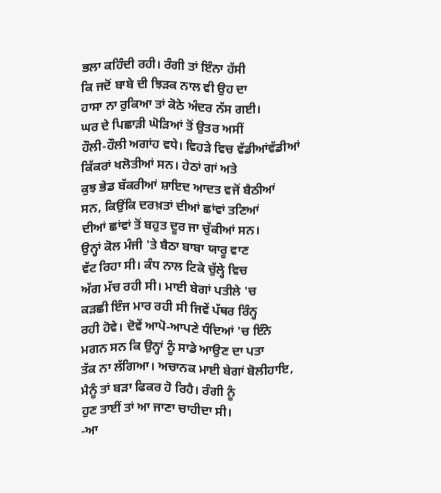ਭਲਾ ਕਹਿੰਦੀ ਰਹੀ। ਰੰਗੀ ਤਾਂ ਇੰਨਾ ਹੱਸੀ
ਕਿ ਜਦੋਂ ਬਾਬੇ ਦੀ ਝਿੜਕ ਨਾਲ ਵੀ ਉਹ ਦਾ
ਹਾਸਾ ਨਾ ਰੁਕਿਆ ਤਾਂ ਕੋਠੇ ਅੰਦਰ ਨੱਸ ਗਈ।
ਘਰ ਦੇ ਪਿਛਾੜੀ ਘੋੜਿਆਂ ਤੋਂ ਉਤਰ ਅਸੀਂ
ਹੌਲੀ-ਹੌਲੀ ਅਗਾਂਹ ਵਧੇ। ਵਿਹੜੇ ਵਿਚ ਵੱਡੀਆਂਵੱਡੀਆਂ
ਕਿੱਕਰਾਂ ਖਲੋਤੀਆਂ ਸਨ। ਹੇਠਾਂ ਗਾਂ ਅਤੇ
ਕੁਝ ਭੇਡ ਬੱਕਰੀਆਂ ਸ਼ਾਇਦ ਆਦਤ ਵਜੋਂ ਬੈਠੀਆਂ
ਸਨ, ਕਿਉਂਕਿ ਦਰਖ਼ਤਾਂ ਦੀਆਂ ਛਾਂਵਾਂ ਤਣਿਆਂ
ਦੀਆਂ ਛਾਂਵਾਂ ਤੋਂ ਬਹੁਤ ਦੂਰ ਜਾ ਚੁੱਕੀਆਂ ਸਨ।
ਉਨ੍ਹਾਂ ਕੋਲ ਮੰਜੀ 'ਤੇ ਬੈਠਾ ਬਾਬਾ ਯਾਰੂ ਵਾਣ
ਵੱਟ ਰਿਹਾ ਸੀ। ਕੰਧ ਨਾਲ ਟਿਕੇ ਚੁੱਲ੍ਹੇ ਵਿਚ
ਅੱਗ ਮੱਚ ਰਹੀ ਸੀ। ਮਾਈ ਬੇਗਾਂ ਪਤੀਲੇ 'ਚ
ਕੜਛੀ ਇੰਜ ਮਾਰ ਰਹੀ ਸੀ ਜਿਵੇਂ ਪੱਥਰ ਰਿੰਨ੍ਹ
ਰਹੀ ਹੋਵੇ। ਦੋਵੇਂ ਆਪੋ-ਆਪਣੇ ਧੰਦਿਆਂ 'ਚ ਇੰਨੇ
ਮਗਨ ਸਨ ਕਿ ਉਨ੍ਹਾਂ ਨੂੰ ਸਾਡੇ ਆਉਣ ਦਾ ਪਤਾ
ਤੱਕ ਨਾ ਲੱਗਿਆ। ਅਚਾਨਕ ਮਾਈ ਬੇਗਾਂ ਬੋਲੀਹਾਇ,
ਮੈਨੂੰ ਤਾਂ ਬੜਾ ਫਿਕਰ ਹੋ ਰਿਹੈ। ਰੰਗੀ ਨੂੰ
ਹੁਣ ਤਾਈਂ ਤਾਂ ਆ ਜਾਣਾ ਚਾਹੀਦਾ ਸੀ।
-ਆ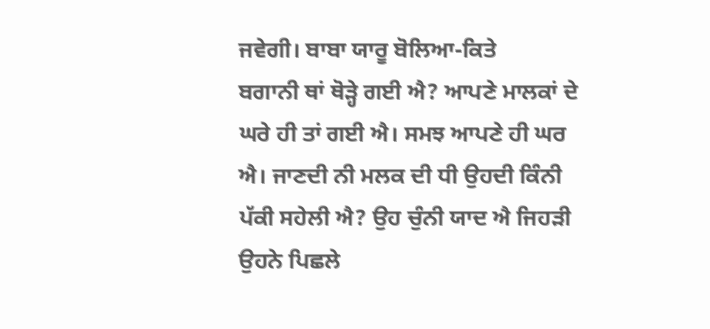ਜਵੇਗੀ। ਬਾਬਾ ਯਾਰੂ ਬੋਲਿਆ-ਕਿਤੇ
ਬਗਾਨੀ ਥਾਂ ਥੋੜ੍ਹੇ ਗਈ ਐ? ਆਪਣੇ ਮਾਲਕਾਂ ਦੇ
ਘਰੇ ਹੀ ਤਾਂ ਗਈ ਐ। ਸਮਝ ਆਪਣੇ ਹੀ ਘਰ
ਐ। ਜਾਣਦੀ ਨੀ ਮਲਕ ਦੀ ਧੀ ਉਹਦੀ ਕਿੰਨੀ
ਪੱਕੀ ਸਹੇਲੀ ਐ? ਉਹ ਚੁੰਨੀ ਯਾਦ ਐ ਜਿਹੜੀ
ਉਹਨੇ ਪਿਛਲੇ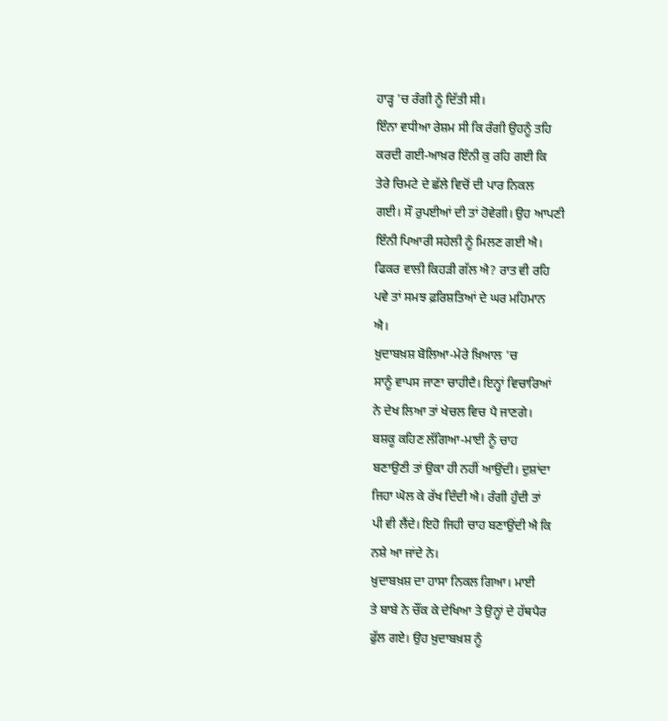ਹਾੜ੍ਹ 'ਚ ਰੰਗੀ ਨੂੰ ਦਿੱਤੀ ਸੀ।
ਇੰਨਾ ਵਧੀਆ ਰੇਸ਼ਮ ਸੀ ਕਿ ਰੰਗੀ ਉਹਨੂੰ ਤਹਿ
ਕਰਦੀ ਗਈ-ਆਖ਼ਰ ਇੰਨੀ ਕੁ ਰਹਿ ਗਈ ਕਿ
ਤੇਰੇ ਚਿਮਟੇ ਦੇ ਛੱਲੇ ਵਿਚੋਂ ਦੀ ਪਾਰ ਨਿਕਲ
ਗਈ। ਸੌ ਰੁਪਈਆਂ ਦੀ ਤਾਂ ਹੋਵੇਗੀ। ਉਹ ਆਪਣੀ
ਇੰਨੀ ਪਿਆਰੀ ਸਹੇਲੀ ਨੂੰ ਮਿਲਣ ਗਈ ਐ।
ਫਿਕਰ ਵਾਲੀ ਕਿਹੜੀ ਗੱਲ ਐ? ਰਾਤ ਵੀ ਰਹਿ
ਪਵੇ ਤਾਂ ਸਮਝ ਫ਼ਰਿਸ਼ਤਿਆਂ ਦੇ ਘਰ ਮਹਿਮਾਨ
ਐ।
ਖ਼ੁਦਾਬਖ਼ਸ਼ ਬੋਲਿਆ-ਮੇਰੇ ਖ਼ਿਆਲ 'ਚ
ਸਾਨੂੰ ਵਾਪਸ ਜਾਣਾ ਚਾਹੀਦੈ। ਇਨ੍ਹਾਂ ਵਿਚਾਰਿਆਂ
ਨੇ ਦੇਖ ਲਿਆ ਤਾਂ ਖੇਚਲ ਵਿਚ ਪੈ ਜਾਣਗੇ।
ਬਸ਼ਕੂ ਕਹਿਣ ਲੱਗਿਆ-ਮਾਈ ਨੂੰ ਚਾਹ
ਬਣਾਉਣੀ ਤਾਂ ਉਕਾ ਹੀ ਨਹੀਂ ਆਉਂਦੀ। ਦੁਸ਼ਾਂਦਾ
ਜਿਹਾ ਘੋਲ ਕੇ ਰੱਖ ਦਿੰਦੀ ਐ। ਰੰਗੀ ਹੁੰਦੀ ਤਾਂ
ਪੀ ਵੀ ਲੈਂਦੇ। ਇਹੋ ਜਿਹੀ ਚਾਹ ਬਣਾਉਂਦੀ ਐ ਕਿ
ਨਸ਼ੇ ਆ ਜਾਂਦੇ ਨੇ।
ਖ਼ੁਦਾਬਖ਼ਸ਼ ਦਾ ਹਾਸਾ ਨਿਕਲ ਗਿਆ। ਮਾਈ
ਤੇ ਬਾਬੇ ਨੇ ਚੌਂਕ ਕੇ ਦੇਖਿਆ ਤੇ ਉਨ੍ਹਾਂ ਦੇ ਹੱਥਪੈਰ
ਫੁੱਲ ਗਏ। ਉਹ ਖ਼ੁਦਾਬਖ਼ਸ਼ ਨੂੰ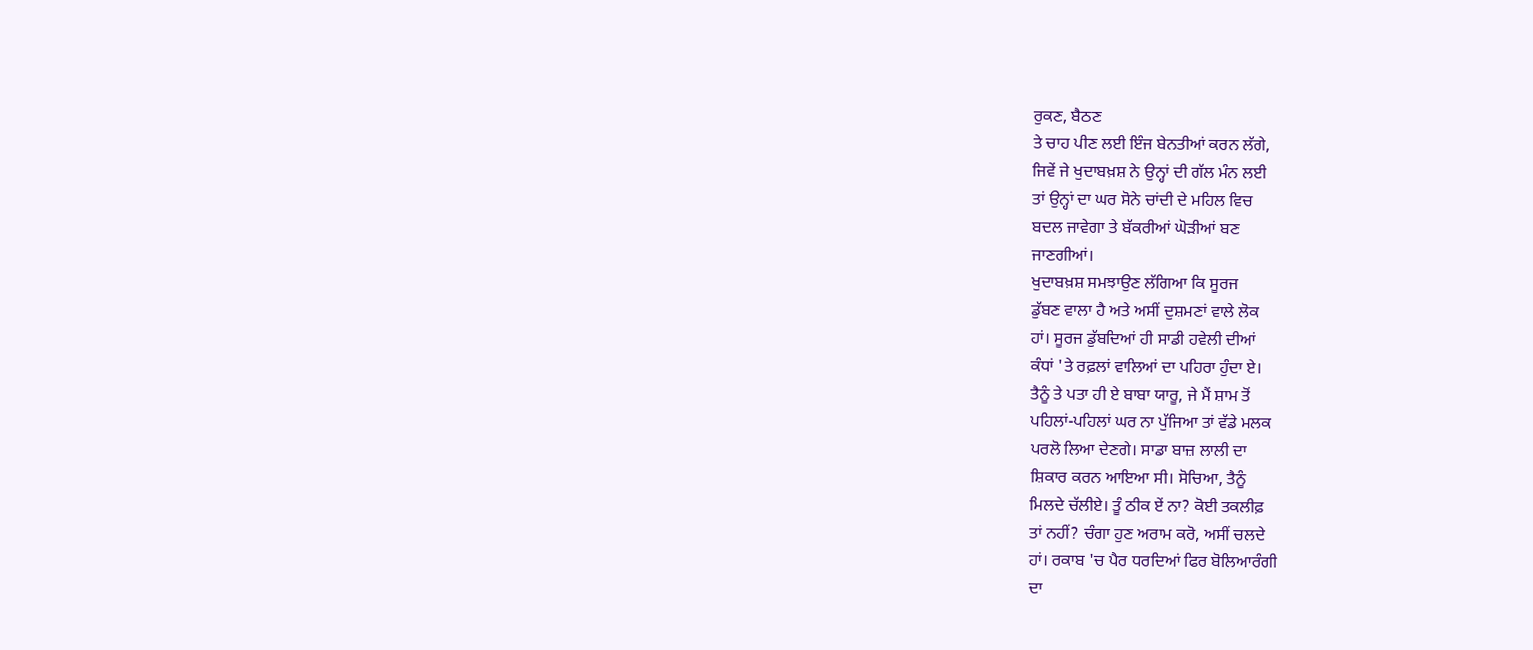ਰੁਕਣ, ਬੈਠਣ
ਤੇ ਚਾਹ ਪੀਣ ਲਈ ਇੰਜ ਬੇਨਤੀਆਂ ਕਰਨ ਲੱਗੇ,
ਜਿਵੇਂ ਜੇ ਖੁਦਾਬਖ਼ਸ਼ ਨੇ ਉਨ੍ਹਾਂ ਦੀ ਗੱਲ ਮੰਨ ਲਈ
ਤਾਂ ਉਨ੍ਹਾਂ ਦਾ ਘਰ ਸੋਨੇ ਚਾਂਦੀ ਦੇ ਮਹਿਲ ਵਿਚ
ਬਦਲ ਜਾਵੇਗਾ ਤੇ ਬੱਕਰੀਆਂ ਘੋੜੀਆਂ ਬਣ
ਜਾਣਗੀਆਂ।
ਖੁਦਾਬਖ਼ਸ਼ ਸਮਝਾਉਣ ਲੱਗਿਆ ਕਿ ਸੂਰਜ
ਡੁੱਬਣ ਵਾਲਾ ਹੈ ਅਤੇ ਅਸੀਂ ਦੁਸ਼ਮਣਾਂ ਵਾਲੇ ਲੋਕ
ਹਾਂ। ਸੂਰਜ ਡੁੱਬਦਿਆਂ ਹੀ ਸਾਡੀ ਹਵੇਲੀ ਦੀਆਂ
ਕੰਧਾਂ 'ਤੇ ਰਫ਼ਲਾਂ ਵਾਲਿਆਂ ਦਾ ਪਹਿਰਾ ਹੁੰਦਾ ਏ।
ਤੈਨੂੰ ਤੇ ਪਤਾ ਹੀ ਏ ਬਾਬਾ ਯਾਰੂ, ਜੇ ਮੈਂ ਸ਼ਾਮ ਤੋਂ
ਪਹਿਲਾਂ-ਪਹਿਲਾਂ ਘਰ ਨਾ ਪੁੱਜਿਆ ਤਾਂ ਵੱਡੇ ਮਲਕ
ਪਰਲੋ ਲਿਆ ਦੇਣਗੇ। ਸਾਡਾ ਬਾਜ਼ ਲਾਲੀ ਦਾ
ਸ਼ਿਕਾਰ ਕਰਨ ਆਇਆ ਸੀ। ਸੋਚਿਆ, ਤੈਨੂੰ
ਮਿਲਦੇ ਚੱਲੀਏ। ਤੂੰ ਠੀਕ ਏਂ ਨਾ? ਕੋਈ ਤਕਲੀਫ਼
ਤਾਂ ਨਹੀਂ? ਚੰਗਾ ਹੁਣ ਅਰਾਮ ਕਰੋ, ਅਸੀਂ ਚਲਦੇ
ਹਾਂ। ਰਕਾਬ 'ਚ ਪੈਰ ਧਰਦਿਆਂ ਫਿਰ ਬੋਲਿਆਰੰਗੀ
ਦਾ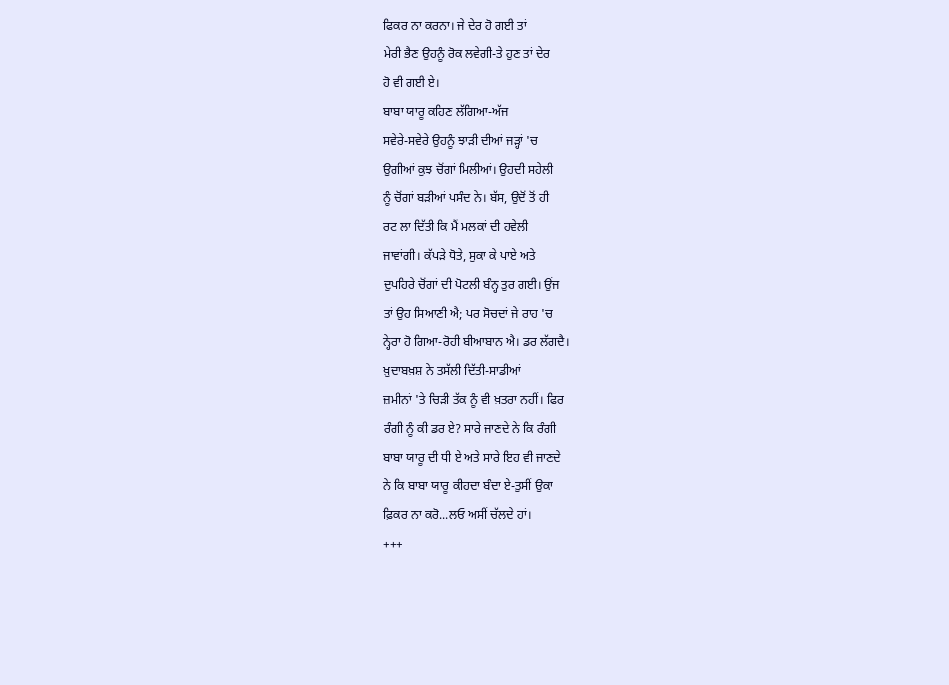ਫਿਕਰ ਨਾ ਕਰਨਾ। ਜੇ ਦੇਰ ਹੋ ਗਈ ਤਾਂ
ਮੇਰੀ ਭੈਣ ਉਹਨੂੰ ਰੋਕ ਲਵੇਗੀ-ਤੇ ਹੁਣ ਤਾਂ ਦੇਰ
ਹੋ ਵੀ ਗਈ ਏ।
ਬਾਬਾ ਯਾਰੂ ਕਹਿਣ ਲੱਗਿਆ-ਅੱਜ
ਸਵੇਰੇ-ਸਵੇਰੇ ਉਹਨੂੰ ਝਾੜੀ ਦੀਆਂ ਜੜ੍ਹਾਂ 'ਚ
ਉਗੀਆਂ ਕੁਝ ਚੋਂਗਾਂ ਮਿਲੀਆਂ। ਉਹਦੀ ਸਹੇਲੀ
ਨੂੰ ਚੋਂਗਾਂ ਬੜੀਆਂ ਪਸੰਦ ਨੇ। ਬੱਸ, ਉਦੋਂ ਤੋਂ ਹੀ
ਰਟ ਲਾ ਦਿੱਤੀ ਕਿ ਮੈਂ ਮਲਕਾਂ ਦੀ ਹਵੇਲੀ
ਜਾਵਾਂਗੀ। ਕੱਪੜੇ ਧੋਤੇ, ਸੁਕਾ ਕੇ ਪਾਏ ਅਤੇ
ਦੁਪਹਿਰੇ ਚੋਂਗਾਂ ਦੀ ਪੋਟਲੀ ਬੰਨ੍ਹ ਤੁਰ ਗਈ। ਉਂਜ
ਤਾਂ ਉਹ ਸਿਆਣੀ ਐ; ਪਰ ਸੋਚਦਾਂ ਜੇ ਰਾਹ 'ਚ
ਨ੍ਹੇਰਾ ਹੋ ਗਿਆ-ਰੋਹੀ ਬੀਆਬਾਨ ਐ। ਡਰ ਲੱਗਦੈ।
ਖ਼ੁਦਾਬਖ਼ਸ਼ ਨੇ ਤਸੱਲੀ ਦਿੱਤੀ-ਸਾਡੀਆਂ
ਜ਼ਮੀਨਾਂ 'ਤੇ ਚਿੜੀ ਤੱਕ ਨੂੰ ਵੀ ਖ਼ਤਰਾ ਨਹੀਂ। ਫਿਰ
ਰੰਗੀ ਨੂੰ ਕੀ ਡਰ ਏ? ਸਾਰੇ ਜਾਣਦੇ ਨੇ ਕਿ ਰੰਗੀ
ਬਾਬਾ ਯਾਰੂ ਦੀ ਧੀ ਏ ਅਤੇ ਸਾਰੇ ਇਹ ਵੀ ਜਾਣਦੇ
ਨੇ ਕਿ ਬਾਬਾ ਯਾਰੂ ਕੀਹਦਾ ਬੰਦਾ ਏ-ਤੁਸੀਂ ਉਕਾ
ਫ਼ਿਕਰ ਨਾ ਕਰੋ...ਲਓ ਅਸੀਂ ਚੱਲਦੇ ਹਾਂ।
+++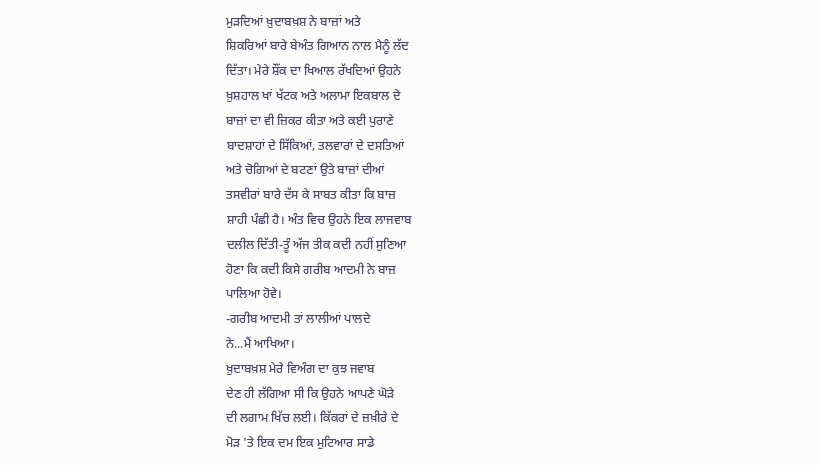ਮੁੜਦਿਆਂ ਖ਼ੁਦਾਬਖ਼ਸ਼ ਨੇ ਬਾਜ਼ਾਂ ਅਤੇ
ਸ਼ਿਕਰਿਆਂ ਬਾਰੇ ਬੇਅੰਤ ਗਿਆਨ ਨਾਲ ਮੈਨੂੰ ਲੱਦ
ਦਿੱਤਾ। ਮੇਰੇ ਸ਼ੌਂਕ ਦਾ ਖਿਆਲ ਰੱਖਦਿਆਂ ਉਹਨੇ
ਖ਼ੁਸ਼ਹਾਲ ਖਾਂ ਖੱਟਕ ਅਤੇ ਅਲਾਮਾ ਇਕਬਾਲ ਦੇ
ਬਾਜ਼ਾਂ ਦਾ ਵੀ ਜ਼ਿਕਰ ਕੀਤਾ ਅਤੇ ਕਈ ਪੁਰਾਣੇ
ਬਾਦਸ਼ਾਹਾਂ ਦੇ ਸਿੱਕਿਆਂ, ਤਲਵਾਰਾਂ ਦੇ ਦਸਤਿਆਂ
ਅਤੇ ਚੋਗਿਆਂ ਦੇ ਬਟਣਾਂ ਉਤੇ ਬਾਜ਼ਾਂ ਦੀਆਂ
ਤਸਵੀਰਾਂ ਬਾਰੇ ਦੱਸ ਕੇ ਸਾਬਤ ਕੀਤਾ ਕਿ ਬਾਜ਼
ਸ਼ਾਹੀ ਪੰਛੀ ਹੈ। ਅੰਤ ਵਿਚ ਉਹਨੇ ਇਕ ਲਾਜਵਾਬ
ਦਲੀਲ ਦਿੱਤੀ-ਤੂੰ ਅੱਜ ਤੀਕ ਕਦੀ ਨਹੀਂ ਸੁਣਿਆ
ਹੋਣਾ ਕਿ ਕਦੀ ਕਿਸੇ ਗਰੀਬ ਆਦਮੀ ਨੇ ਬਾਜ਼
ਪਾਲਿਆ ਹੋਵੇ।
-ਗਰੀਬ ਆਦਮੀ ਤਾਂ ਲਾਲੀਆਂ ਪਾਲਦੇ
ਨੇ...ਮੈਂ ਆਖਿਆ।
ਖ਼ੁਦਾਬਖ਼ਸ਼ ਮੇਰੇ ਵਿਅੰਗ ਦਾ ਕੁਝ ਜਵਾਬ
ਦੇਣ ਹੀ ਲੱਗਿਆ ਸੀ ਕਿ ਉਹਨੇ ਆਪਣੇ ਘੋੜੇ
ਦੀ ਲਗਾਮ ਖਿੱਚ ਲਈ। ਕਿੱਕਰਾਂ ਦੇ ਜ਼ਖ਼ੀਰੇ ਦੇ
ਮੋੜ 'ਤੇ ਇਕ ਦਮ ਇਕ ਮੁਟਿਆਰ ਸਾਡੇ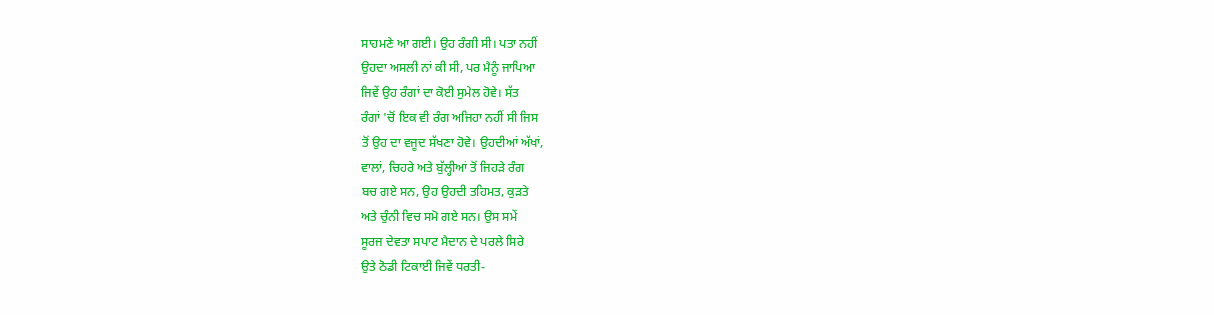ਸਾਹਮਣੇ ਆ ਗਈ। ਉਹ ਰੰਗੀ ਸੀ। ਪਤਾ ਨਹੀਂ
ਉਹਦਾ ਅਸਲੀ ਨਾਂ ਕੀ ਸੀ, ਪਰ ਮੈਨੂੰ ਜਾਪਿਆ
ਜਿਵੇਂ ਉਹ ਰੰਗਾਂ ਦਾ ਕੋਈ ਸੁਮੇਲ ਹੋਵੇ। ਸੱਤ
ਰੰਗਾਂ 'ਚੋਂ ਇਕ ਵੀ ਰੰਗ ਅਜਿਹਾ ਨਹੀਂ ਸੀ ਜਿਸ
ਤੋਂ ਉਹ ਦਾ ਵਜੂਦ ਸੱਖਣਾ ਹੋਵੇ। ਉਹਦੀਆਂ ਅੱਖਾਂ,
ਵਾਲਾਂ, ਚਿਹਰੇ ਅਤੇ ਬੁੱਲ੍ਹੀਆਂ ਤੋਂ ਜਿਹੜੇ ਰੰਗ
ਬਚ ਗਏ ਸਨ, ਉਹ ਉਹਦੀ ਤਹਿਮਤ, ਕੁੜਤੇ
ਅਤੇ ਚੁੰਨੀ ਵਿਚ ਸਮੋ ਗਏ ਸਨ। ਉਸ ਸਮੇਂ
ਸੂਰਜ ਦੇਵਤਾ ਸਪਾਟ ਮੈਦਾਨ ਦੇ ਪਰਲੇ ਸਿਰੇ
ਉਤੇ ਠੋਡੀ ਟਿਕਾਈ ਜਿਵੇਂ ਧਰਤੀ-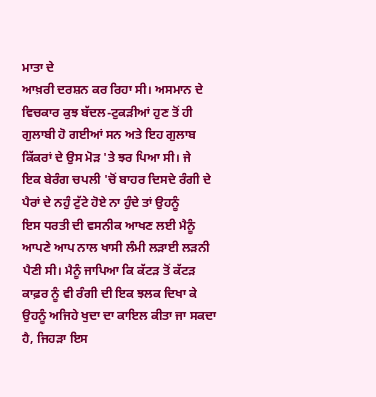ਮਾਤਾ ਦੇ
ਆਖ਼ਰੀ ਦਰਸ਼ਨ ਕਰ ਰਿਹਾ ਸੀ। ਅਸਮਾਨ ਦੇ
ਵਿਚਕਾਰ ਕੁਝ ਬੱਦਲ-ਟੁਕੜੀਆਂ ਹੁਣ ਤੋਂ ਹੀ
ਗੁਲਾਬੀ ਹੋ ਗਈਆਂ ਸਨ ਅਤੇ ਇਹ ਗੁਲਾਬ
ਕਿੱਕਰਾਂ ਦੇ ਉਸ ਮੋੜ 'ਤੇ ਝਰ ਪਿਆ ਸੀ। ਜੇ
ਇਕ ਬੇਰੰਗ ਚਪਲੀ 'ਚੋਂ ਬਾਹਰ ਦਿਸਦੇ ਰੰਗੀ ਦੇ
ਪੈਰਾਂ ਦੇ ਨਹੁੰ ਟੁੱਟੇ ਹੋਏ ਨਾ ਹੁੰਦੇ ਤਾਂ ਉਹਨੂੰ
ਇਸ ਧਰਤੀ ਦੀ ਵਸਨੀਕ ਆਖਣ ਲਈ ਮੈਨੂੰ
ਆਪਣੇ ਆਪ ਨਾਲ ਖਾਸੀ ਲੰਮੀ ਲੜਾਈ ਲੜਨੀ
ਪੈਣੀ ਸੀ। ਮੈਨੂੰ ਜਾਪਿਆ ਕਿ ਕੱਟੜ ਤੋਂ ਕੱਟੜ
ਕਾਫ਼ਰ ਨੂੰ ਵੀ ਰੰਗੀ ਦੀ ਇਕ ਝਲਕ ਦਿਖਾ ਕੇ
ਉਹਨੂੰ ਅਜਿਹੇ ਖੁਦਾ ਦਾ ਕਾਇਲ ਕੀਤਾ ਜਾ ਸਕਦਾ
ਹੈ, ਜਿਹੜਾ ਇਸ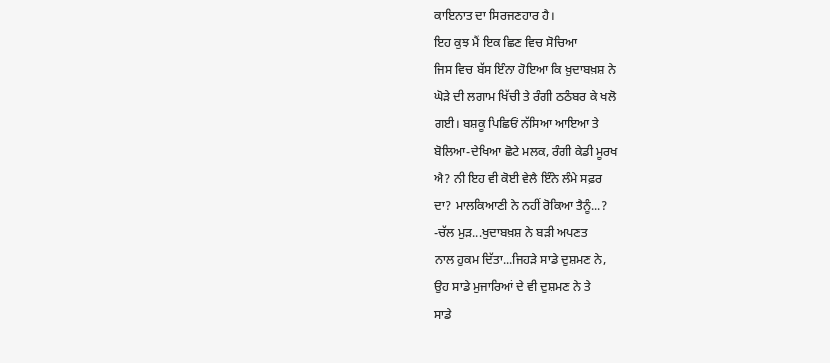ਕਾਇਨਾਤ ਦਾ ਸਿਰਜਣਹਾਰ ਹੈ।
ਇਹ ਕੁਝ ਮੈਂ ਇਕ ਛਿਣ ਵਿਚ ਸੋਚਿਆ
ਜਿਸ ਵਿਚ ਬੱਸ ਇੰਨਾ ਹੋਇਆ ਕਿ ਖ਼ੁਦਾਬਖ਼ਸ਼ ਨੇ
ਘੋੜੇ ਦੀ ਲਗਾਮ ਖਿੱਚੀ ਤੇ ਰੰਗੀ ਠਠੰਬਰ ਕੇ ਖਲੋ
ਗਈ। ਬਸ਼ਕੂ ਪਿਛਿਓਂ ਨੱਸਿਆ ਆਇਆ ਤੇ
ਬੋਲਿਆ-ਦੇਖਿਆ ਛੋਟੇ ਮਲਕ, ਰੰਗੀ ਕੇਡੀ ਮੂਰਖ
ਐ? ਨੀ ਇਹ ਵੀ ਕੋਈ ਵੇਲੈ ਇੰਨੇ ਲੰਮੇ ਸਫ਼ਰ
ਦਾ? ਮਾਲਕਿਆਣੀ ਨੇ ਨਹੀਂ ਰੋਕਿਆ ਤੈਨੂੰ...?
-ਚੱਲ ਮੁੜ...ਖੁਦਾਬਖ਼ਸ਼ ਨੇ ਬੜੀ ਅਪਣਤ
ਨਾਲ ਹੁਕਮ ਦਿੱਤਾ...ਜਿਹੜੇ ਸਾਡੇ ਦੁਸ਼ਮਣ ਨੇ,
ਉਹ ਸਾਡੇ ਮੁਜਾਰਿਆਂ ਦੇ ਵੀ ਦੁਸ਼ਮਣ ਨੇ ਤੇ
ਸਾਡੇ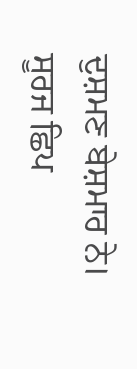ਦੁਸ਼ਮਣ ਬੇਸ਼ਮਾਰ ਨੇ। ਸੂਰਜ ਛਿਪ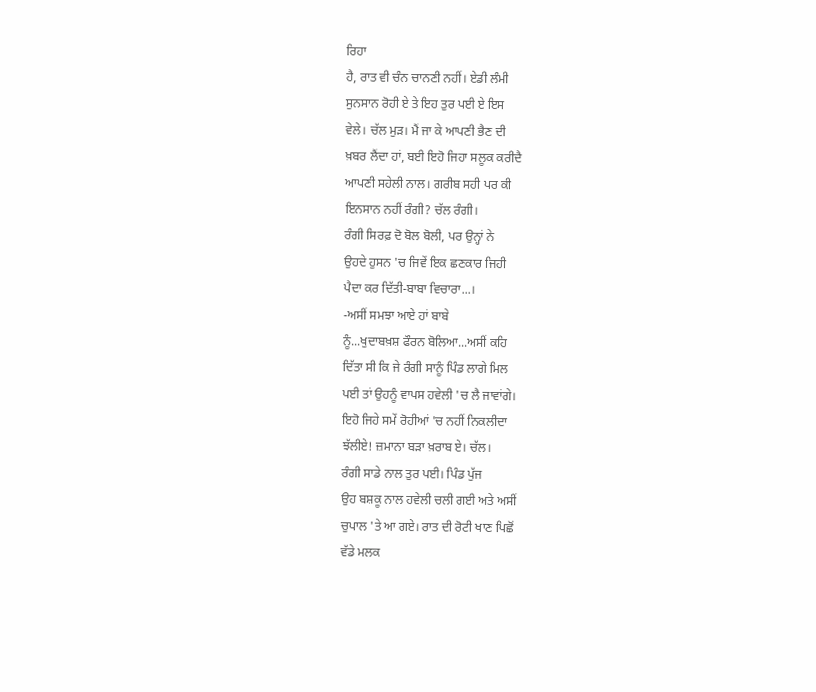ਰਿਹਾ
ਹੈ, ਰਾਤ ਵੀ ਚੰਨ ਚਾਨਣੀ ਨਹੀਂ। ਏਡੀ ਲੰਮੀ
ਸੁਨਸਾਨ ਰੋਹੀ ਏ ਤੇ ਇਹ ਤੁਰ ਪਈ ਏ ਇਸ
ਵੇਲੇ। ਚੱਲ ਮੁੜ। ਮੈਂ ਜਾ ਕੇ ਆਪਣੀ ਭੈਣ ਦੀ
ਖ਼ਬਰ ਲੈਂਦਾ ਹਾਂ, ਬਈ ਇਹੋ ਜਿਹਾ ਸਲੂਕ ਕਰੀਦੈ
ਆਪਣੀ ਸਹੇਲੀ ਨਾਲ। ਗਰੀਬ ਸਹੀ ਪਰ ਕੀ
ਇਨਸਾਨ ਨਹੀਂ ਰੰਗੀ? ਚੱਲ ਰੰਗੀ।
ਰੰਗੀ ਸਿਰਫ਼ ਦੋ ਬੋਲ ਬੋਲੀ, ਪਰ ਉਨ੍ਹਾਂ ਨੇ
ਉਹਦੇ ਹੁਸਨ 'ਚ ਜਿਵੇਂ ਇਕ ਛਣਕਾਰ ਜਿਹੀ
ਪੈਦਾ ਕਰ ਦਿੱਤੀ-ਬਾਬਾ ਵਿਚਾਰਾ...।
-ਅਸੀਂ ਸਮਝਾ ਆਏ ਹਾਂ ਬਾਬੇ
ਨੂੰ...ਖੁਦਾਬਖ਼ਸ਼ ਫੌਰਨ ਬੋਲਿਆ...ਅਸੀਂ ਕਹਿ
ਦਿੱਤਾ ਸੀ ਕਿ ਜੇ ਰੰਗੀ ਸਾਨੂੰ ਪਿੰਡ ਲਾਗੇ ਮਿਲ
ਪਈ ਤਾਂ ਉਹਨੂੰ ਵਾਪਸ ਹਵੇਲੀ 'ਚ ਲੈ ਜਾਵਾਂਗੇ।
ਇਹੋ ਜਿਹੇ ਸਮੇਂ ਰੋਹੀਆਂ 'ਚ ਨਹੀਂ ਨਿਕਲੀਦਾ
ਝੱਲੀਏ! ਜ਼ਮਾਨਾ ਬੜਾ ਖ਼ਰਾਬ ਏ। ਚੱਲ।
ਰੰਗੀ ਸਾਡੇ ਨਾਲ ਤੁਰ ਪਈ। ਪਿੰਡ ਪੁੱਜ
ਉਹ ਬਸ਼ਕੂ ਨਾਲ ਹਵੇਲੀ ਚਲੀ ਗਈ ਅਤੇ ਅਸੀਂ
ਚੁਪਾਲ 'ਤੇ ਆ ਗਏ। ਰਾਤ ਦੀ ਰੋਟੀ ਖਾਣ ਪਿਛੋਂ
ਵੱਡੇ ਮਲਕ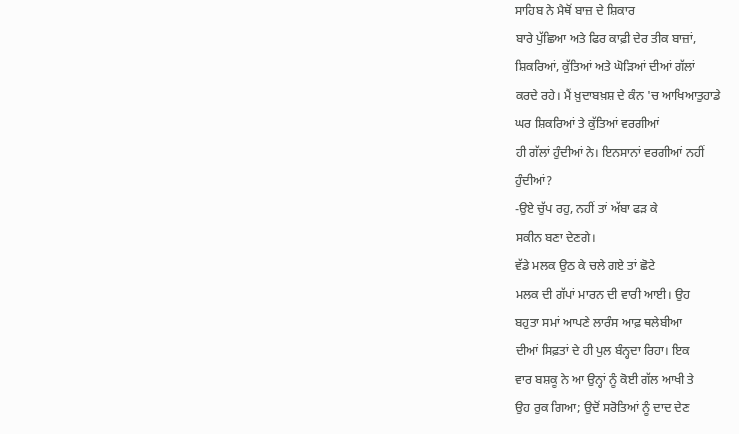ਸਾਹਿਬ ਨੇ ਮੈਥੋਂ ਬਾਜ਼ ਦੇ ਸ਼ਿਕਾਰ
ਬਾਰੇ ਪੁੱਛਿਆ ਅਤੇ ਫਿਰ ਕਾਫ਼ੀ ਦੇਰ ਤੀਕ ਬਾਜ਼ਾਂ,
ਸ਼ਿਕਰਿਆਂ, ਕੁੱਤਿਆਂ ਅਤੇ ਘੋੜਿਆਂ ਦੀਆਂ ਗੱਲਾਂ
ਕਰਦੇ ਰਹੇ। ਮੈਂ ਖ਼ੁਦਾਬਖ਼ਸ਼ ਦੇ ਕੰਨ 'ਚ ਆਖਿਆਤੁਹਾਡੇ
ਘਰ ਸ਼ਿਕਰਿਆਂ ਤੇ ਕੁੱਤਿਆਂ ਵਰਗੀਆਂ
ਹੀ ਗੱਲਾਂ ਹੁੰਦੀਆਂ ਨੇ। ਇਨਸਾਨਾਂ ਵਰਗੀਆਂ ਨਹੀਂ
ਹੁੰਦੀਆਂ?
-ਉਏ ਚੁੱਪ ਰਹੁ, ਨਹੀਂ ਤਾਂ ਅੱਬਾ ਫੜ ਕੇ
ਸਕੀਨ ਬਣਾ ਦੇਣਗੇ।
ਵੱਡੇ ਮਲਕ ਉਠ ਕੇ ਚਲੇ ਗਏ ਤਾਂ ਛੋਟੇ
ਮਲਕ ਦੀ ਗੱਪਾਂ ਮਾਰਨ ਦੀ ਵਾਰੀ ਆਈ। ਉਹ
ਬਹੁਤਾ ਸਮਾਂ ਆਪਣੇ ਲਾਰੰਸ ਆਫ਼ ਥਲੇਬੀਆ
ਦੀਆਂ ਸਿਫ਼ਤਾਂ ਦੇ ਹੀ ਪੁਲ ਬੰਨ੍ਹਦਾ ਰਿਹਾ। ਇਕ
ਵਾਰ ਬਸ਼ਕੂ ਨੇ ਆ ਉਨ੍ਹਾਂ ਨੂੰ ਕੋਈ ਗੱਲ ਆਖੀ ਤੇ
ਉਹ ਰੁਕ ਗਿਆ; ਉਦੋਂ ਸਰੋਤਿਆਂ ਨੂੰ ਦਾਦ ਦੇਣ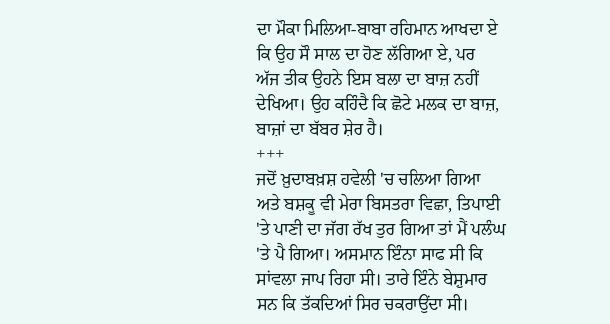ਦਾ ਮੌਕਾ ਮਿਲਿਆ-ਬਾਬਾ ਰਹਿਮਾਨ ਆਖਦਾ ਏ
ਕਿ ਉਹ ਸੌ ਸਾਲ ਦਾ ਹੋਣ ਲੱਗਿਆ ਏ, ਪਰ
ਅੱਜ ਤੀਕ ਉਹਨੇ ਇਸ ਬਲਾ ਦਾ ਬਾਜ਼ ਨਹੀਂ
ਦੇਖਿਆ। ਉਹ ਕਹਿੰਦੈ ਕਿ ਛੋਟੇ ਮਲਕ ਦਾ ਬਾਜ਼,
ਬਾਜ਼ਾਂ ਦਾ ਬੱਬਰ ਸ਼ੇਰ ਹੈ।
+++
ਜਦੋਂ ਖ਼ੁਦਾਬਖ਼ਸ਼ ਹਵੇਲੀ 'ਚ ਚਲਿਆ ਗਿਆ
ਅਤੇ ਬਸ਼ਕੂ ਵੀ ਮੇਰਾ ਬਿਸਤਰਾ ਵਿਛਾ, ਤਿਪਾਈ
'ਤੇ ਪਾਣੀ ਦਾ ਜੱਗ ਰੱਖ ਤੁਰ ਗਿਆ ਤਾਂ ਮੈਂ ਪਲੰਘ
'ਤੇ ਪੈ ਗਿਆ। ਅਸਮਾਨ ਇੰਨਾ ਸਾਫ ਸੀ ਕਿ
ਸਾਂਵਲਾ ਜਾਪ ਰਿਹਾ ਸੀ। ਤਾਰੇ ਇੰਨੇ ਬੇਸ਼ੁਮਾਰ
ਸਨ ਕਿ ਤੱਕਦਿਆਂ ਸਿਰ ਚਕਰਾਉਂਦਾ ਸੀ।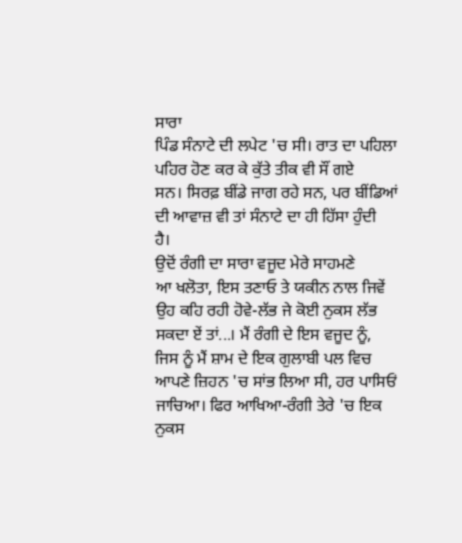ਸਾਰਾ
ਪਿੰਡ ਸੰਨਾਟੇ ਦੀ ਲਪੇਟ 'ਚ ਸੀ। ਰਾਤ ਦਾ ਪਹਿਲਾ
ਪਹਿਰ ਹੋਣ ਕਰ ਕੇ ਕੁੱਤੇ ਤੀਕ ਵੀ ਸੌਂ ਗਏ
ਸਨ। ਸਿਰਫ਼ ਬੀਂਡੇ ਜਾਗ ਰਹੇ ਸਨ, ਪਰ ਬੀਂਡਿਆਂ
ਦੀ ਆਵਾਜ਼ ਵੀ ਤਾਂ ਸੰਨਾਟੇ ਦਾ ਹੀ ਹਿੱਸਾ ਹੁੰਦੀ
ਹੈ।
ਉਦੋਂ ਰੰਗੀ ਦਾ ਸਾਰਾ ਵਜੂਦ ਮੇਰੇ ਸਾਹਮਣੇ
ਆ ਖਲੋਤਾ, ਇਸ ਤਣਾਓ ਤੇ ਯਕੀਨ ਨਾਲ ਜਿਵੇਂ
ਉਹ ਕਹਿ ਰਹੀ ਹੋਵੇ-ਲੱਭ ਜੇ ਕੋਈ ਨੁਕਸ ਲੱਭ
ਸਕਦਾ ਏਂ ਤਾਂ...। ਮੈਂ ਰੰਗੀ ਦੇ ਇਸ ਵਜੂਦ ਨੂੰ,
ਜਿਸ ਨੂੰ ਮੈਂ ਸ਼ਾਮ ਦੇ ਇਕ ਗੁਲਾਬੀ ਪਲ ਵਿਚ
ਆਪਣੇ ਜ਼ਿਹਨ 'ਚ ਸਾਂਭ ਲਿਆ ਸੀ, ਹਰ ਪਾਸਿਓਂ
ਜਾਚਿਆ। ਫਿਰ ਆਖਿਆ-ਰੰਗੀ ਤੇਰੇ 'ਚ ਇਕ
ਨੁਕਸ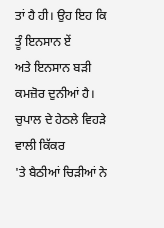ਤਾਂ ਹੈ ਹੀ। ਉਹ ਇਹ ਕਿ ਤੂੰ ਇਨਸਾਨ ਏਂ
ਅਤੇ ਇਨਸਾਨ ਬੜੀ ਕਮਜ਼ੋਰ ਦੁਨੀਆਂ ਹੈ।
ਚੁਪਾਲ ਦੇ ਹੇਠਲੇ ਵਿਹੜੇ ਵਾਲੀ ਕਿੱਕਰ
'ਤੇ ਬੈਠੀਆਂ ਚਿੜੀਆਂ ਨੇ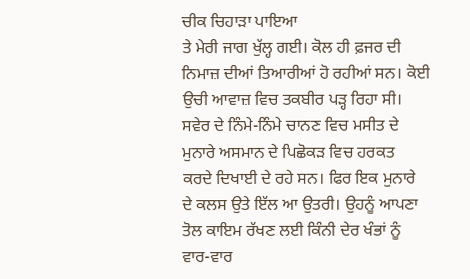ਚੀਕ ਚਿਹਾੜਾ ਪਾਇਆ
ਤੇ ਮੇਰੀ ਜਾਗ ਖੁੱਲ੍ਹ ਗਈ। ਕੋਲ ਹੀ ਫ਼ਜਰ ਦੀ
ਨਿਮਾਜ਼ ਦੀਆਂ ਤਿਆਰੀਆਂ ਹੋ ਰਹੀਆਂ ਸਨ। ਕੋਈ
ਉਚੀ ਆਵਾਜ਼ ਵਿਚ ਤਕਬੀਰ ਪੜ੍ਹ ਰਿਹਾ ਸੀ।
ਸਵੇਰ ਦੇ ਨਿੰਮੇ-ਨਿੰਮੇ ਚਾਨਣ ਵਿਚ ਮਸੀਤ ਦੇ
ਮੁਨਾਰੇ ਅਸਮਾਨ ਦੇ ਪਿਛੋਕੜ ਵਿਚ ਹਰਕਤ
ਕਰਦੇ ਦਿਖਾਈ ਦੇ ਰਹੇ ਸਨ। ਫਿਰ ਇਕ ਮੁਨਾਰੇ
ਦੇ ਕਲਸ ਉਤੇ ਇੱਲ ਆ ਉਤਰੀ। ਉਹਨੂੰ ਆਪਣਾ
ਤੋਲ ਕਾਇਮ ਰੱਖਣ ਲਈ ਕਿੰਨੀ ਦੇਰ ਖੰਭਾਂ ਨੂੰ
ਵਾਰ-ਵਾਰ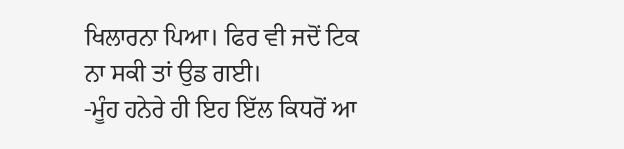ਖਿਲਾਰਨਾ ਪਿਆ। ਫਿਰ ਵੀ ਜਦੋਂ ਟਿਕ
ਨਾ ਸਕੀ ਤਾਂ ਉਡ ਗਈ।
-ਮੂੰਹ ਹਨੇਰੇ ਹੀ ਇਹ ਇੱਲ ਕਿਧਰੋਂ ਆ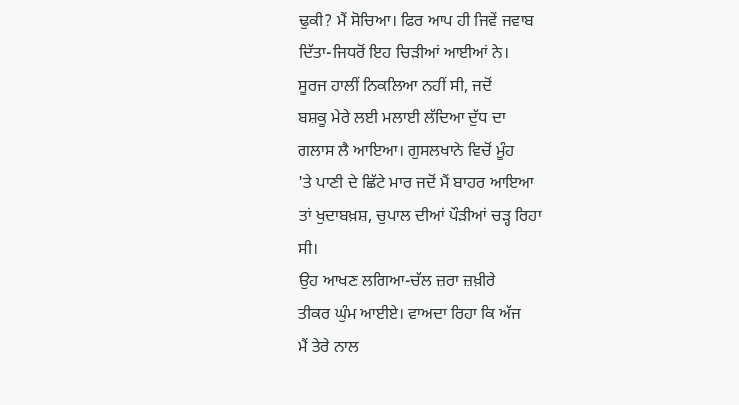ਢੁਕੀ? ਮੈਂ ਸੋਚਿਆ। ਫਿਰ ਆਪ ਹੀ ਜਿਵੇਂ ਜਵਾਬ
ਦਿੱਤਾ-ਜਿਧਰੋਂ ਇਹ ਚਿੜੀਆਂ ਆਈਆਂ ਨੇ।
ਸੂਰਜ ਹਾਲੀਂ ਨਿਕਲਿਆ ਨਹੀਂ ਸੀ, ਜਦੋਂ
ਬਸ਼ਕੂ ਮੇਰੇ ਲਈ ਮਲਾਈ ਲੱਦਿਆ ਦੁੱਧ ਦਾ
ਗਲਾਸ ਲੈ ਆਇਆ। ਗੁਸਲਖਾਨੇ ਵਿਚੋਂ ਮੂੰਹ
'ਤੇ ਪਾਣੀ ਦੇ ਛਿੱਟੇ ਮਾਰ ਜਦੋਂ ਮੈਂ ਬਾਹਰ ਆਇਆ
ਤਾਂ ਖੁਦਾਬਖ਼ਸ਼, ਚੁਪਾਲ ਦੀਆਂ ਪੌੜੀਆਂ ਚੜ੍ਹ ਰਿਹਾ
ਸੀ।
ਉਹ ਆਖਣ ਲਗਿਆ-ਚੱਲ ਜ਼ਰਾ ਜ਼ਖ਼ੀਰੇ
ਤੀਕਰ ਘੁੰਮ ਆਈਏ। ਵਾਅਦਾ ਰਿਹਾ ਕਿ ਅੱਜ
ਮੈਂ ਤੇਰੇ ਨਾਲ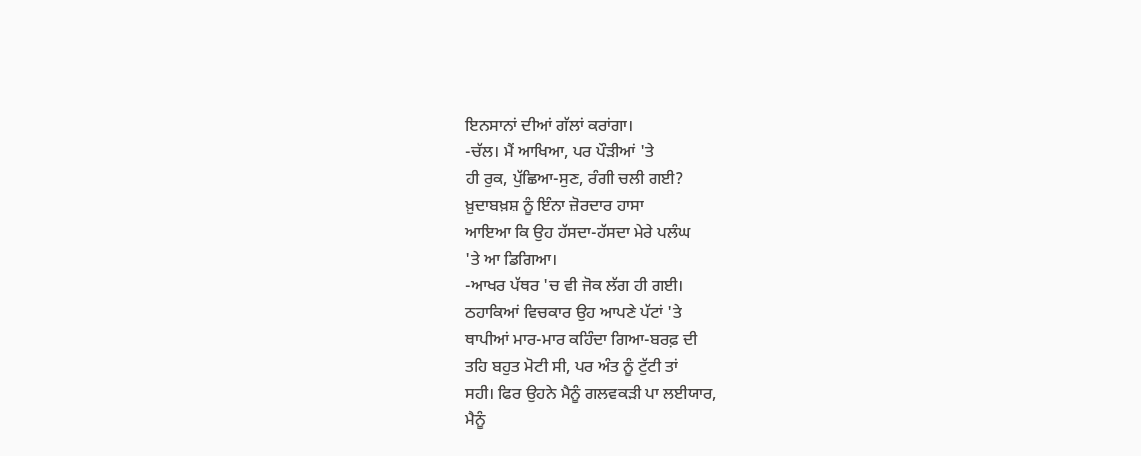ਇਨਸਾਨਾਂ ਦੀਆਂ ਗੱਲਾਂ ਕਰਾਂਗਾ।
-ਚੱਲ। ਮੈਂ ਆਖਿਆ, ਪਰ ਪੌੜੀਆਂ 'ਤੇ
ਹੀ ਰੁਕ, ਪੁੱਛਿਆ-ਸੁਣ, ਰੰਗੀ ਚਲੀ ਗਈ?
ਖ਼ੁਦਾਬਖ਼ਸ਼ ਨੂੰ ਇੰਨਾ ਜ਼ੋਰਦਾਰ ਹਾਸਾ
ਆਇਆ ਕਿ ਉਹ ਹੱਸਦਾ-ਹੱਸਦਾ ਮੇਰੇ ਪਲੰਘ
'ਤੇ ਆ ਡਿਗਿਆ।
-ਆਖਰ ਪੱਥਰ 'ਚ ਵੀ ਜੋਕ ਲੱਗ ਹੀ ਗਈ।
ਠਹਾਕਿਆਂ ਵਿਚਕਾਰ ਉਹ ਆਪਣੇ ਪੱਟਾਂ 'ਤੇ
ਥਾਪੀਆਂ ਮਾਰ-ਮਾਰ ਕਹਿੰਦਾ ਗਿਆ-ਬਰਫ਼ ਦੀ
ਤਹਿ ਬਹੁਤ ਮੋਟੀ ਸੀ, ਪਰ ਅੰਤ ਨੂੰ ਟੁੱਟੀ ਤਾਂ
ਸਹੀ। ਫਿਰ ਉਹਨੇ ਮੈਨੂੰ ਗਲਵਕੜੀ ਪਾ ਲਈਯਾਰ,
ਮੈਨੂੰ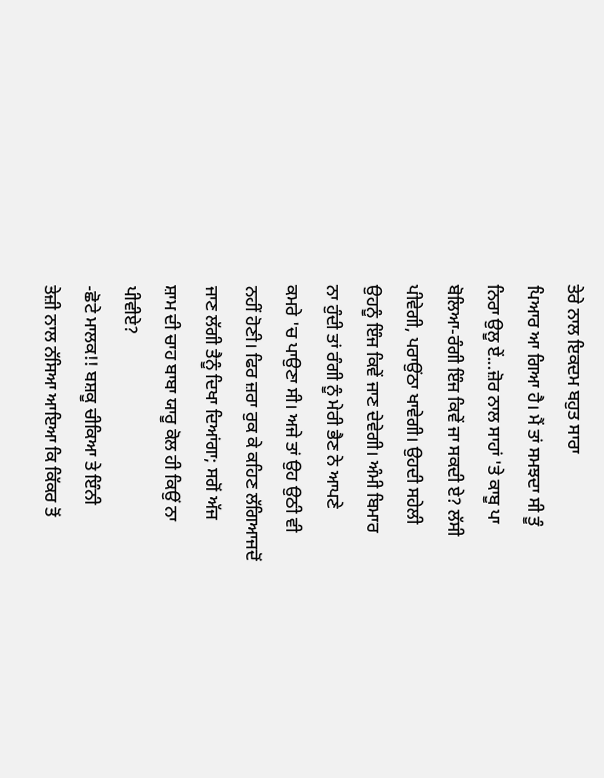ਤੇਰੇ ਨਾਲ ਇਕਦਮ ਬਹੁਤ ਸਾਰਾ
ਪਿਆਰ ਆ ਗਿਆ ਹੈ। ਮੈਂ ਤਾਂ ਸਮਝਦਾ ਸੀ ਤੂੰ
ਨਿਰਾ ਉਲੂ ਏਂ...ਜ਼ੋਰ ਨਾਲ ਸਾਹਾਂ 'ਤੇ ਕਾਬੂ ਪਾ
ਬੋਲਿਆ-ਰੰਗੀ ਇੰਜ ਕਿਵੇਂ ਜਾ ਸਕਦੀ ਏ? ਲੱਸੀ
ਪੀਵੇਗੀ, ਪਰਾਉਂਠਾ ਖਾਵੇਗੀ। ਉਹਦੀ ਸਹੇਲੀ
ਉਹਨੂੰ ਇੰਜ ਕਿਵੇਂ ਜਾਣ ਦੇਵੇਗੀ। ਅੰਮੀ ਬਿਮਾਰ
ਨਾ ਹੁੰਦੀ ਤਾਂ ਰੰਗੀ ਨੂੰ ਮੇਰੀ ਭੈਣ ਨੇ ਆਪਣੇ
ਕਮਰੇ 'ਚ ਪਾਉਣਾ ਸੀ। ਅਜੇ ਤਾਂ ਉਹ ਉਠੀ ਵੀ
ਨਹੀਂ ਹੋਣੀ। ਫਿਰ ਜ਼ਰਾ ਰੁਕ ਕੇ ਕਹਿਣ ਲੱਗਿਆਜਦੋਂ
ਜਾਣ ਲੱਗੀ ਤੈਨੂੰ ਦਿਖਾ ਦਿਆਂਗਾ; ਸਗੋਂ ਅੱਜ
ਸ਼ਾਮ ਦੀ ਚਾਹ ਬਾਬਾ ਯਾਰੂ ਕੋਲ ਹੀ ਕਿਉਂ ਨਾ
ਪੀਵੀਏ?
-ਛੋਟੇ ਮਾਲਕ!! ਬਸ਼ਕੂ ਚੀਕਿਆ ਤੇ ਇੰਨੀ
ਤੇਜ਼ੀ ਨਾਲ ਨੱਸਿਆ ਆਇਆ ਕਿ ਕਿੱਕਰ ਤੋਂ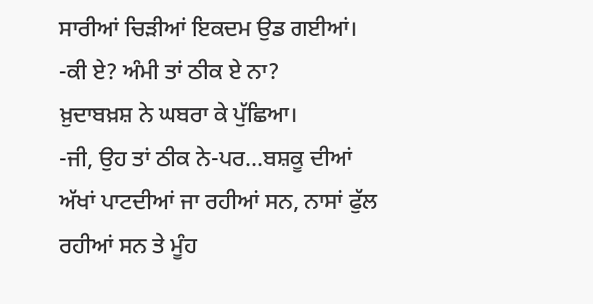ਸਾਰੀਆਂ ਚਿੜੀਆਂ ਇਕਦਮ ਉਡ ਗਈਆਂ।
-ਕੀ ਏ? ਅੰਮੀ ਤਾਂ ਠੀਕ ਏ ਨਾ?
ਖ਼ੁਦਾਬਖ਼ਸ਼ ਨੇ ਘਬਰਾ ਕੇ ਪੁੱਛਿਆ।
-ਜੀ, ਉਹ ਤਾਂ ਠੀਕ ਨੇ-ਪਰ...ਬਸ਼ਕੂ ਦੀਆਂ
ਅੱਖਾਂ ਪਾਟਦੀਆਂ ਜਾ ਰਹੀਆਂ ਸਨ, ਨਾਸਾਂ ਫੁੱਲ
ਰਹੀਆਂ ਸਨ ਤੇ ਮੂੰਹ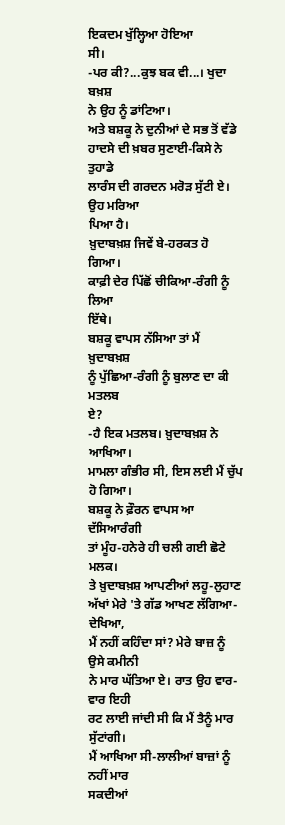ਇਕਦਮ ਖੁੱਲ੍ਹਿਆ ਹੋਇਆ
ਸੀ।
-ਪਰ ਕੀ?...ਕੁਝ ਬਕ ਵੀ...। ਖੁਦਾ ਬਖ਼ਸ਼
ਨੇ ਉਹ ਨੂੰ ਡਾਂਟਿਆ।
ਅਤੇ ਬਸ਼ਕੂ ਨੇ ਦੁਨੀਆਂ ਦੇ ਸਭ ਤੋਂ ਵੱਡੇ
ਹਾਦਸੇ ਦੀ ਖ਼ਬਰ ਸੁਣਾਈ-ਕਿਸੇ ਨੇ ਤੁਹਾਡੇ
ਲਾਰੰਸ ਦੀ ਗਰਦਨ ਮਰੋੜ ਸੁੱਟੀ ਏ। ਉਹ ਮਰਿਆ
ਪਿਆ ਹੈ।
ਖ਼ੁਦਾਬਖ਼ਸ਼ ਜਿਵੇਂ ਬੇ-ਹਰਕਤ ਹੋ ਗਿਆ।
ਕਾਫ਼ੀ ਦੇਰ ਪਿੱਛੋਂ ਚੀਕਿਆ-ਰੰਗੀ ਨੂੰ ਲਿਆ
ਇੱਥੇ।
ਬਸ਼ਕੂ ਵਾਪਸ ਨੱਸਿਆ ਤਾਂ ਮੈਂ ਖ਼ੁਦਾਬਖ਼ਸ਼
ਨੂੰ ਪੁੱਛਿਆ-ਰੰਗੀ ਨੂੰ ਬੁਲਾਣ ਦਾ ਕੀ ਮਤਲਬ
ਏ?
-ਹੈ ਇਕ ਮਤਲਬ। ਖ਼ੁਦਾਬਖ਼ਸ਼ ਨੇ
ਆਖਿਆ।
ਮਾਮਲਾ ਗੰਭੀਰ ਸੀ, ਇਸ ਲਈ ਮੈਂ ਚੁੱਪ
ਹੋ ਗਿਆ।
ਬਸ਼ਕੂ ਨੇ ਫ਼ੌਰਨ ਵਾਪਸ ਆ ਦੱਸਿਆਰੰਗੀ
ਤਾਂ ਮੂੰਹ-ਹਨੇਰੇ ਹੀ ਚਲੀ ਗਈ ਛੋਟੇ ਮਲਕ।
ਤੇ ਖ਼ੁਦਾਬਖ਼ਸ਼ ਆਪਣੀਆਂ ਲਹੂ-ਲੁਹਾਣ
ਅੱਖਾਂ ਮੇਰੇ 'ਤੇ ਗੱਡ ਆਖਣ ਲੱਗਿਆ-ਦੇਖਿਆ,
ਮੈਂ ਨਹੀਂ ਕਹਿੰਦਾ ਸਾਂ? ਮੇਰੇ ਬਾਜ਼ ਨੂੰ ਉਸੇ ਕਮੀਨੀ
ਨੇ ਮਾਰ ਘੱਤਿਆ ਏ। ਰਾਤ ਉਹ ਵਾਰ-ਵਾਰ ਇਹੀ
ਰਟ ਲਾਈ ਜਾਂਦੀ ਸੀ ਕਿ ਮੈਂ ਤੈਨੂੰ ਮਾਰ ਸੁੱਟਾਂਗੀ।
ਮੈਂ ਆਖਿਆ ਸੀ-ਲਾਲੀਆਂ ਬਾਜ਼ਾਂ ਨੂੰ ਨਹੀਂ ਮਾਰ
ਸਕਦੀਆਂ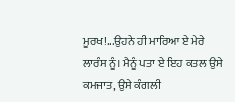ਮੂਰਖ!...ਉਹਨੇ ਹੀ ਮਾਰਿਆ ਏ ਮੇਰੇ
ਲਾਰੰਸ ਨੂੰ। ਮੈਨੂੰ ਪਤਾ ਏ ਇਹ ਕਤਲ ਉਸੇ
ਕਮਜਾਤ, ਉਸੇ ਕੰਗਲੀ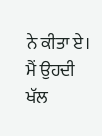ਨੇ ਕੀਤਾ ਏ। ਮੈਂ ਉਹਦੀ
ਖੱਲ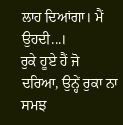ਲਾਹ ਦਿਆਂਗਾ। ਮੈਂ ਉਹਦੀ...।
ਰੁਕੇ ਹੂਏ ਹੈਂ ਜੋ ਦਰਿਆ, ਉਨ੍ਹੇਂ ਰੁਕਾ ਨਾ ਸਮਝ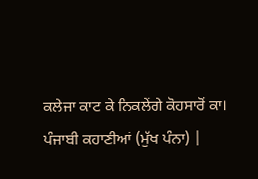ਕਲੇਜਾ ਕਾਟ ਕੇ ਨਿਕਲੇਂਗੇ ਕੋਹਸਾਰੋਂ ਕਾ।
ਪੰਜਾਬੀ ਕਹਾਣੀਆਂ (ਮੁੱਖ ਪੰਨਾ) |